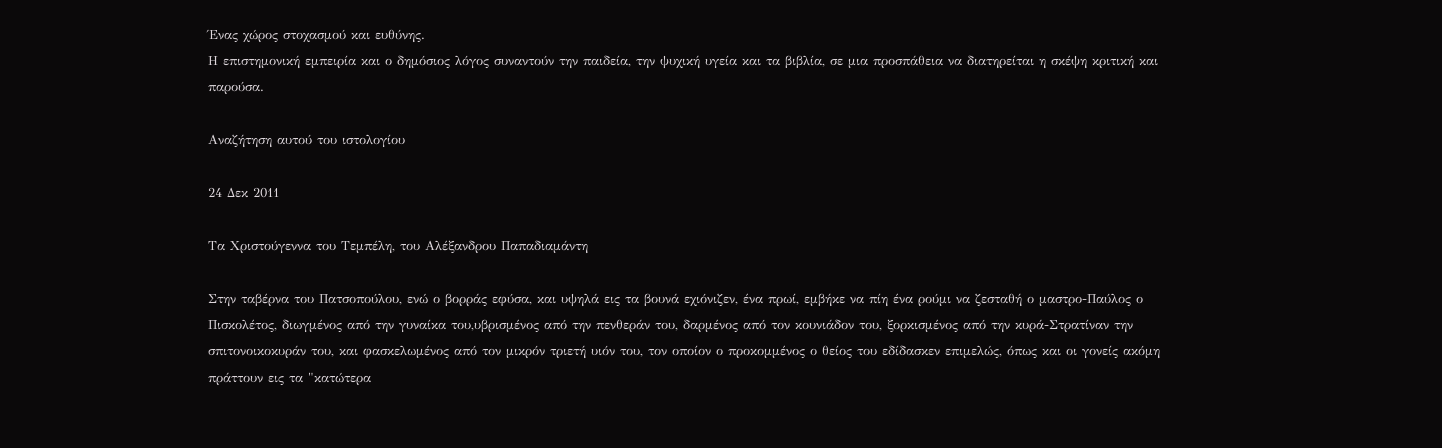Ένας χώρος στοχασμού και ευθύνης.
Η επιστημονική εμπειρία και ο δημόσιος λόγος συναντούν την παιδεία, την ψυχική υγεία και τα βιβλία, σε μια προσπάθεια να διατηρείται η σκέψη κριτική και παρούσα.

Αναζήτηση αυτού του ιστολογίου

24 Δεκ 2011

Τα Χριστούγεννα του Τεμπέλη, του Αλέξανδρου Παπαδιαμάντη

Στην ταβέρνα του Πατσοπούλου, ενώ ο βορράς εφύσα, και υψηλά εις τα βουνά εχιόνιζεν, ένα πρωί, εμβήκε να πίη ένα ρούμι να ζεσταθή ο μαστρο-Παύλος ο Πισκολέτος, διωγμένος από την γυναίκα του,υβρισμένος από την πενθεράν του, δαρμένος από τον κουνιάδον του, ξορκισμένος από την κυρά-Στρατίναν την σπιτονοικοκυράν του, και φασκελωμένος από τον μικρόν τριετή υιόν του, τον οποίον ο προκομμένος ο θείος του εδίδασκεν επιμελώς, όπως και οι γονείς ακόμη πράττουν εις τα "κατώτερα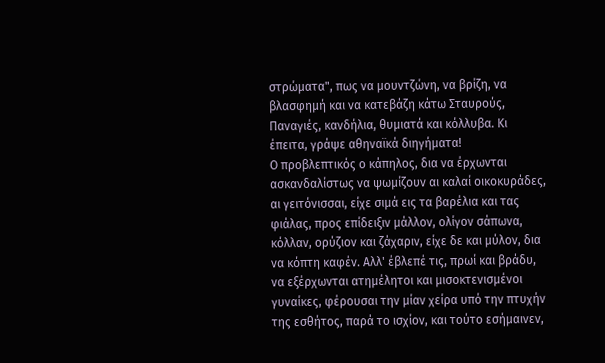στρώματα", πως να μουντζώνη, να βρίζη, να βλασφημή και να κατεβάζη κάτω Σταυρούς, Παναγιές, κανδήλια, θυμιατά και κόλλυβα. Κι έπειτα, γράψε αθηναϊκά διηγήματα!
Ο προβλεπτικός ο κάπηλος, δια να έρχωνται ασκανδαλίστως να ψωμίζουν αι καλαί οικοκυράδες, αι γειτόνισσαι, είχε σιμά εις τα βαρέλια και τας φιάλας, προς επίδειξιν μάλλον, ολίγον σάπωνα, κόλλαν, ορύζιον και ζάχαριν, είχε δε και μύλον, δια να κόπτη καφέν. Αλλ' έβλεπέ τις, πρωί και βράδυ, να εξέρχωνται ατημέλητοι και μισοκτενισμένοι γυναίκες, φέρουσαι την μίαν χείρα υπό την πτυχήν της εσθήτος, παρά το ισχίον, και τούτο εσήμαινεν,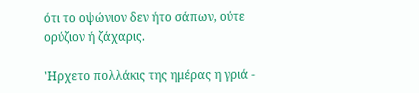ότι το οψώνιον δεν ήτο σάπων, ούτε ορύζιον ή ζάχαρις.

'Ηρχετο πολλάκις της ημέρας η γριά -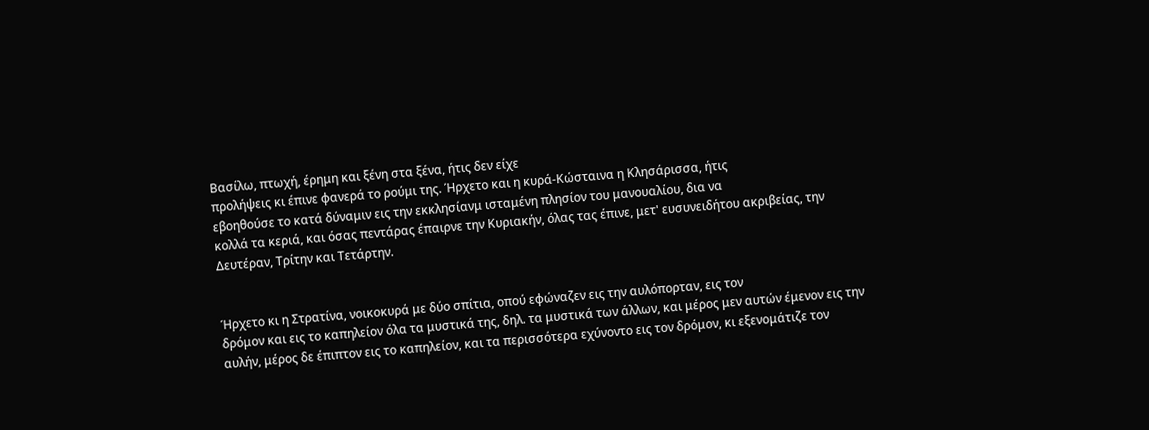Βασίλω, πτωχή, έρημη και ξένη στα ξένα, ήτις δεν είχε
προλήψεις κι έπινε φανερά το ρούμι της. Ήρχετο και η κυρά-Κώσταινα η Κλησάρισσα, ήτις
εβοηθούσε το κατά δύναμιν εις την εκκλησίανμ ισταμένη πλησίον του μανουαλίου, δια να
κολλά τα κεριά, και όσας πεντάρας έπαιρνε την Κυριακήν, όλας τας έπινε, μετ' ευσυνειδήτου ακριβείας, την Δευτέραν, Τρίτην και Τετάρτην.


Ήρχετο κι η Στρατίνα, νοικοκυρά με δύο σπίτια, οπού εφώναζεν εις την αυλόπορταν, εις τον
δρόμον και εις το καπηλείον όλα τα μυστικά της, δηλ. τα μυστικά των άλλων, και μέρος μεν αυτών έμενον εις την αυλήν, μέρος δε έπιπτον εις το καπηλείον, και τα περισσότερα εχύνοντο εις τον δρόμον, κι εξενομάτιζε τον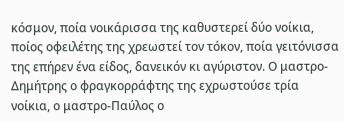κόσμον, ποία νοικάρισσα της καθυστερεί δύο νοίκια, ποίος οφειλέτης της χρεωστεί τον τόκον, ποία γειτόνισσα της επήρεν ένα είδος, δανεικόν κι αγύριστον. Ο μαστρο-Δημήτρης ο φραγκορράφτης της εχρωστούσε τρία νοίκια, ο μαστρο-Παύλος ο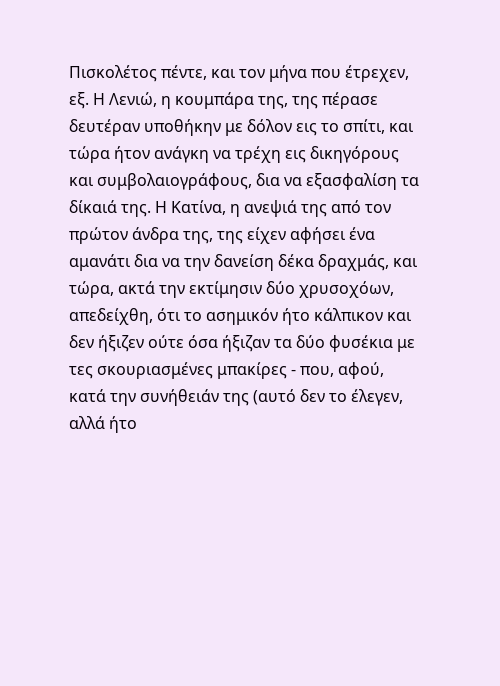Πισκολέτος πέντε, και τον μήνα που έτρεχεν, εξ. Η Λενιώ, η κουμπάρα της, της πέρασε δευτέραν υποθήκην με δόλον εις το σπίτι, και τώρα ήτον ανάγκη να τρέχη εις δικηγόρους και συμβολαιογράφους, δια να εξασφαλίση τα δίκαιά της. Η Κατίνα, η ανεψιά της από τον πρώτον άνδρα της, της είχεν αφήσει ένα αμανάτι δια να την δανείση δέκα δραχμάς, και τώρα, ακτά την εκτίμησιν δύο χρυσοχόων, απεδείχθη, ότι το ασημικόν ήτο κάλπικον και δεν ήξιζεν ούτε όσα ήξιζαν τα δύο φυσέκια με τες σκουριασμένες μπακίρες - που, αφού, κατά την συνήθειάν της (αυτό δεν το έλεγεν, αλλά ήτο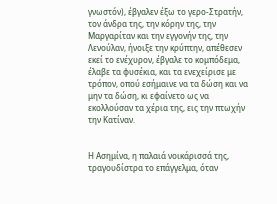γνωστόν), έβγαλεν έξω το γερο-Στρατήν, τον άνδρα της, την κόρην της, την Μαργαρίταν και την εγγονήν της, την Λενούλαν, ήνοιξε την κρύπτην, απέθεσεν εκεί το ενέχυρον, έβγαλε το κομπόδεμα, έλαβε τα φυσέκια, και τα ενεχείρισε με τρόπον, οπού εσήμαινε να τα δώση και να μην τα δώση, κι εφαίνετο ως να εκολλούσαν τα χέρια της, εις την πτωχήν την Κατίναν.


Η Ασημίνα, η παλαιά νοικάρισσά της, τραγουδίστρα το επάγγελμα, όταν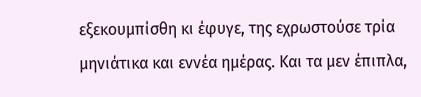εξεκουμπίσθη κι έφυγε, της εχρωστούσε τρία μηνιάτικα και εννέα ημέρας. Και τα μεν έπιπλα,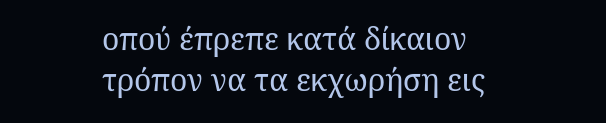οπού έπρεπε κατά δίκαιον τρόπον να τα εκχωρήση εις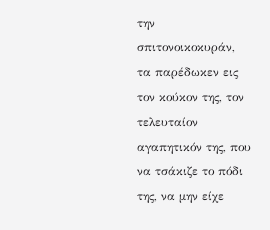την σπιτονοικοκυράν, τα παρέδωκεν εις τον κούκον της, τον τελευταίον αγαπητικόν της, που να τσάκιζε το πόδι της, να μην είχε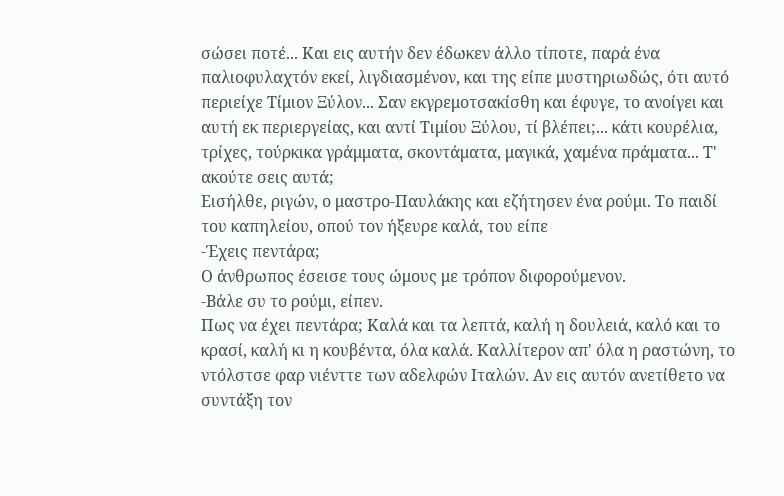σώσει ποτέ... Και εις αυτήν δεν έδωκεν άλλο τίποτε, παρά ένα παλιοφυλαχτόν εκεί, λιγδιασμένον, και της είπε μυστηριωδώς, ότι αυτό περιείχε Τίμιον Ξύλον... Σαν εκγρεμοτσακίσθη και έφυγε, το ανοίγει και αυτή εκ περιεργείας, και αντί Τιμίου Ξύλου, τί βλέπει;... κάτι κουρέλια, τρίχες, τούρκικα γράμματα, σκοντάματα, μαγικά, χαμένα πράματα... Τ' ακούτε σεις αυτά;
Εισήλθε, ριγών, ο μαστρο-Παυλάκης και εζήτησεν ένα ρούμι. Το παιδί του καπηλείου, οπού τον ήξευρε καλά, του είπε
-Έχεις πεντάρα;
Ο άνθρωπος έσεισε τους ώμους με τρόπον διφορούμενον.
-Βάλε συ το ρούμι, είπεν.
Πως να έχει πεντάρα; Καλά και τα λεπτά, καλή η δουλειά, καλό και το κρασί, καλή κι η κουβέντα, όλα καλά. Καλλίτερον απ' όλα η ραστώνη, το ντόλστσε φαρ νιένττε των αδελφών Ιταλών. Αν εις αυτόν ανετίθετο να συντάξη τον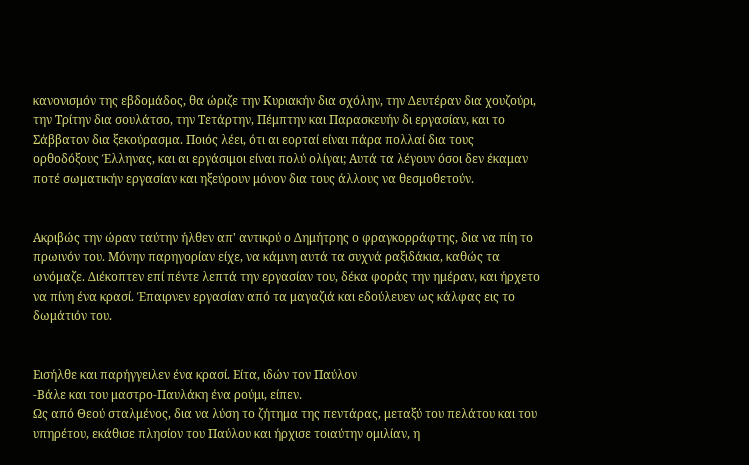κανονισμόν της εβδομάδος, θα ώριζε την Κυριακήν δια σχόλην, την Δευτέραν δια χουζούρι, την Τρίτην δια σουλάτσο, την Τετάρτην, Πέμπτην και Παρασκευήν δι εργασίαν, και το Σάββατον δια ξεκούρασμα. Ποιός λέει, ότι αι εορταί είναι πάρα πολλαί δια τους ορθοδόξους Έλληνας, και αι εργάσιμοι είναι πολύ ολίγαι; Αυτά τα λέγουν όσοι δεν έκαμαν ποτέ σωματικήν εργασίαν και ηξεύρουν μόνον δια τους άλλους να θεσμοθετούν.


Ακριβώς την ώραν ταύτην ήλθεν απ' αντικρύ ο Δημήτρης ο φραγκορράφτης, δια να πίη το πρωινόν του. Μόνην παρηγορίαν είχε, να κάμνη αυτά τα συχνά ραξιδάκια, καθώς τα ωνόμαζε. Διέκοπτεν επί πέντε λεπτά την εργασίαν του, δέκα φοράς την ημέραν, και ήρχετο να πίνη ένα κρασί. Έπαιρνεν εργασίαν από τα μαγαζιά και εδούλευεν ως κάλφας εις το δωμάτιόν του.


Εισήλθε και παρήγγειλεν ένα κρασί. Είτα, ιδών τον Παύλον
-Βάλε και του μαστρο-Παυλάκη ένα ρούμι, είπεν.
Ως από Θεού σταλμένος, δια να λύση το ζήτημα της πεντάρας, μεταξύ του πελάτου και του
υπηρέτου, εκάθισε πλησίον του Παύλου και ήρχισε τοιαύτην ομιλίαν, η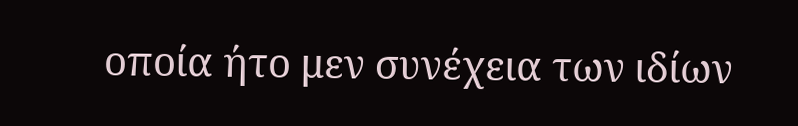οποία ήτο μεν συνέχεια των ιδίων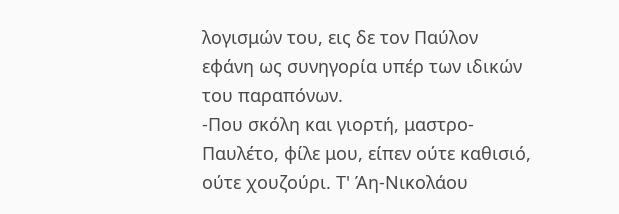λογισμών του, εις δε τον Παύλον εφάνη ως συνηγορία υπέρ των ιδικών του παραπόνων.
-Που σκόλη και γιορτή, μαστρο-Παυλέτο, φίλε μου, είπεν ούτε καθισιό, ούτε χουζούρι. Τ' Άη-Νικολάου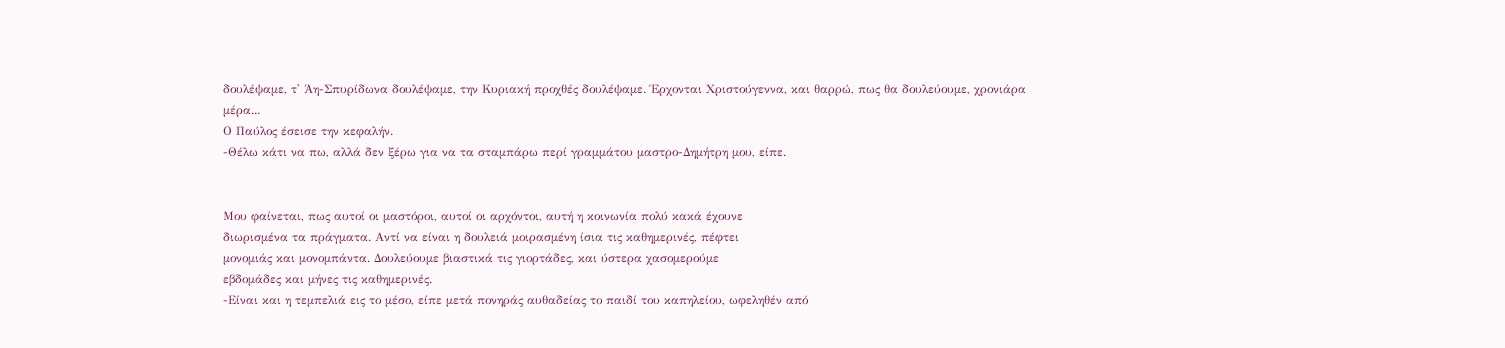δουλέψαμε, τ' Άη-Σπυρίδωνα δουλέψαμε, την Κυριακή προχθές δουλέψαμε. Έρχονται Χριστούγεννα, και θαρρώ, πως θα δουλεύουμε, χρονιάρα μέρα...
Ο Παύλος έσεισε την κεφαλήν.
-Θέλω κάτι να πω, αλλά δεν ξέρω για να τα σταμπάρω περί γραμμάτου μαστρο-Δημήτρη μου, είπε.


Μου φαίνεται, πως αυτοί οι μαστόροι, αυτοί οι αρχόντοι, αυτή η κοινωνία πολύ κακά έχουνε
διωρισμένα τα πράγματα. Αντί να είναι η δουλειά μοιρασμένη ίσια τις καθημερινές, πέφτει
μονομιάς και μονομπάντα. Δουλεύουμε βιαστικά τις γιορτάδες, και ύστερα χασομερούμε
εβδομάδες και μήνες τις καθημερινές.
-Είναι και η τεμπελιά εις το μέσο, είπε μετά πονηράς αυθαδείας το παιδί του καπηλείου, ωφεληθέν από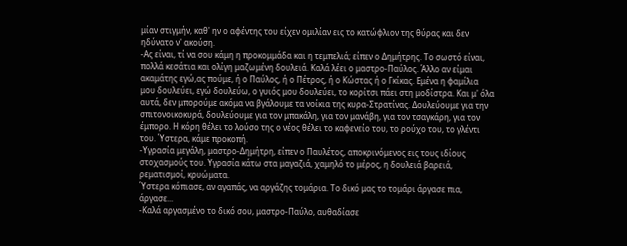μίαν στιγμήν, καθ' ην ο αφέντης του είχεν ομιλίαν εις το κατώφλιον της θύρας και δεν ηδύνατο ν' ακούση.
-Ας είναι, τί να σου κάμη η προκομμάδα και η τεμπελιά; είπεν ο Δημήτρης. Το σωστό είναι, πολλά κεσάτια και ολίγη μαζωμένη δουλειά. Καλά λέει ο μαστρο-Παύλος. Άλλο αν είμαι ακαμάτης εγώ,ας πούμε, ή ο Παύλος, ή ο Πέτρος, ή ο Κώστας ή ο Γκίκας. Εμένα η φαμίλια μου δουλεύει, εγώ δουλεύω, ο γυιός μου δουλεύει, το κορίτσι πάει στη μοδίστρα. Και μ' όλα αυτά, δεν μπορούμε ακόμα να βγάλουμε τα νοίκια της κυρα-Στρατίνας. Δουλεύουμε για την σπιτονοικοκυρά, δουλεύουμε για τον μπακάλη, για τον μανάβη, για τον τσαγκάρη, για τον έμπορο. Η κόρη θέλει το λούσο της ο νέος θέλει το καφενείο του, το ρούχο του, το γλέντι του. Ύστερα, κάμε προκοπή.
-Υγρασία μεγάλη, μαστρο-Δημήτρη, είπεν ο Παυλέτος, αποκρινόμενος εις τους ιδίους στοχασμούς του. Υγρασία κάτω στα μαγαζιά, χαμηλό το μέρος, η δουλειά βαρειά, ρεματισμοί, κρυώματα.
Ύστερα κόπιασε, αν αγαπάς, να αργάζης τομάρια. Το δικό μας το τομάρι άργασε πια, άργασε...
-Καλά αργασμένο το δικό σου, μαστρο-Παύλο, αυθαδίασε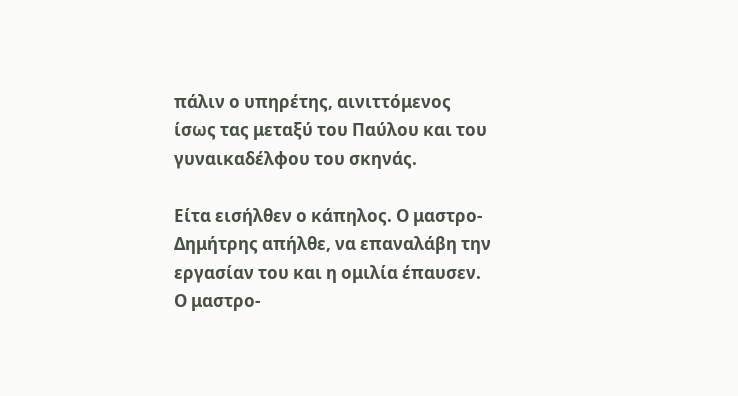πάλιν ο υπηρέτης, αινιττόμενος ίσως τας μεταξύ του Παύλου και του γυναικαδέλφου του σκηνάς.

Είτα εισήλθεν ο κάπηλος. Ο μαστρο-Δημήτρης απήλθε, να επαναλάβη την εργασίαν του και η ομιλία έπαυσεν.
Ο μαστρο-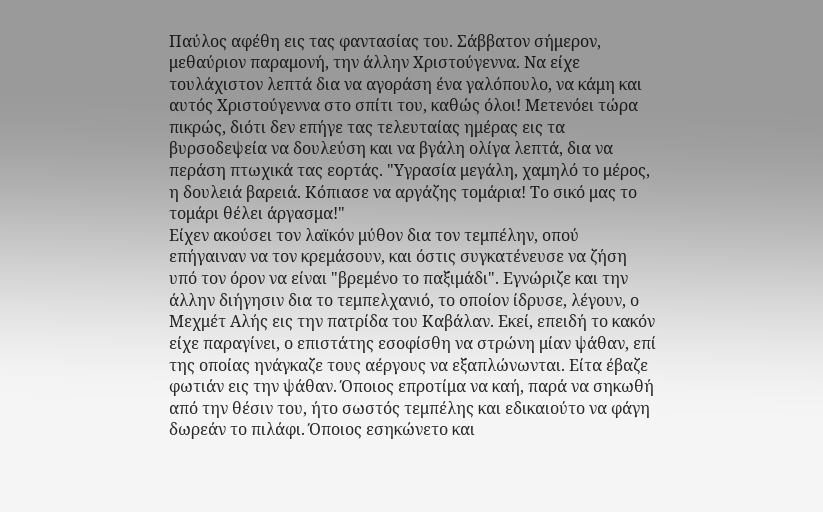Παύλος αφέθη εις τας φαντασίας του. Σάββατον σήμερον, μεθαύριον παραμονή, την άλλην Χριστούγεννα. Να είχε τουλάχιστον λεπτά δια να αγοράση ένα γαλόπουλο, να κάμη και αυτός Χριστούγεννα στο σπίτι του, καθώς όλοι! Μετενόει τώρα πικρώς, διότι δεν επήγε τας τελευταίας ημέρας εις τα βυρσοδεψεία να δουλεύση και να βγάλη ολίγα λεπτά, δια να περάση πτωχικά τας εορτάς. "Υγρασία μεγάλη, χαμηλό το μέρος, η δουλειά βαρειά. Κόπιασε να αργάζης τομάρια! Το σικό μας το τομάρι θέλει άργασμα!"
Είχεν ακούσει τον λαϊκόν μύθον δια τον τεμπέλην, οπού επήγαιναν να τον κρεμάσουν, και όστις συγκατένευσε να ζήση υπό τον όρον να είναι "βρεμένο το παξιμάδι". Εγνώριζε και την άλλην διήγησιν δια το τεμπελχανιό, το οποίον ίδρυσε, λέγουν, ο Μεχμέτ Αλής εις την πατρίδα του Καβάλαν. Εκεί, επειδή το κακόν είχε παραγίνει, ο επιστάτης εσοφίσθη να στρώνη μίαν ψάθαν, επί της οποίας ηνάγκαζε τους αέργους να εξαπλώνωνται. Είτα έβαζε φωτιάν εις την ψάθαν. Όποιος επροτίμα να καή, παρά να σηκωθή από την θέσιν του, ήτο σωστός τεμπέλης και εδικαιούτο να φάγη δωρεάν το πιλάφι. Όποιος εσηκώνετο και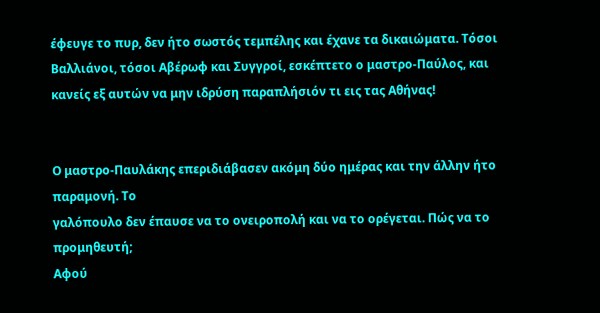έφευγε το πυρ, δεν ήτο σωστός τεμπέλης και έχανε τα δικαιώματα. Τόσοι Βαλλιάνοι, τόσοι Αβέρωφ και Συγγροί, εσκέπτετο ο μαστρο-Παύλος, και κανείς εξ αυτών να μην ιδρύση παραπλήσιόν τι εις τας Αθήνας!


Ο μαστρο-Παυλάκης επεριδιάβασεν ακόμη δύο ημέρας και την άλλην ήτο παραμονή. Το
γαλόπουλο δεν έπαυσε να το ονειροπολή και να το ορέγεται. Πώς να το προμηθευτή;
Αφού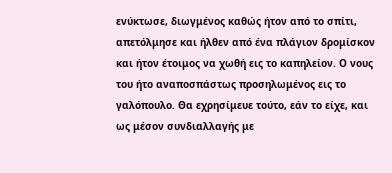ενύκτωσε, διωγμένος καθώς ήτον από το σπίτι, απετόλμησε και ήλθεν από ένα πλάγιον δρομίσκον και ήτον έτοιμος να χωθή εις το καπηλείον. Ο νους του ήτο αναποσπάστως προσηλωμένος εις το γαλόπουλο. Θα εχρησίμευε τούτο, εάν το είχε, και ως μέσον συνδιαλλαγής με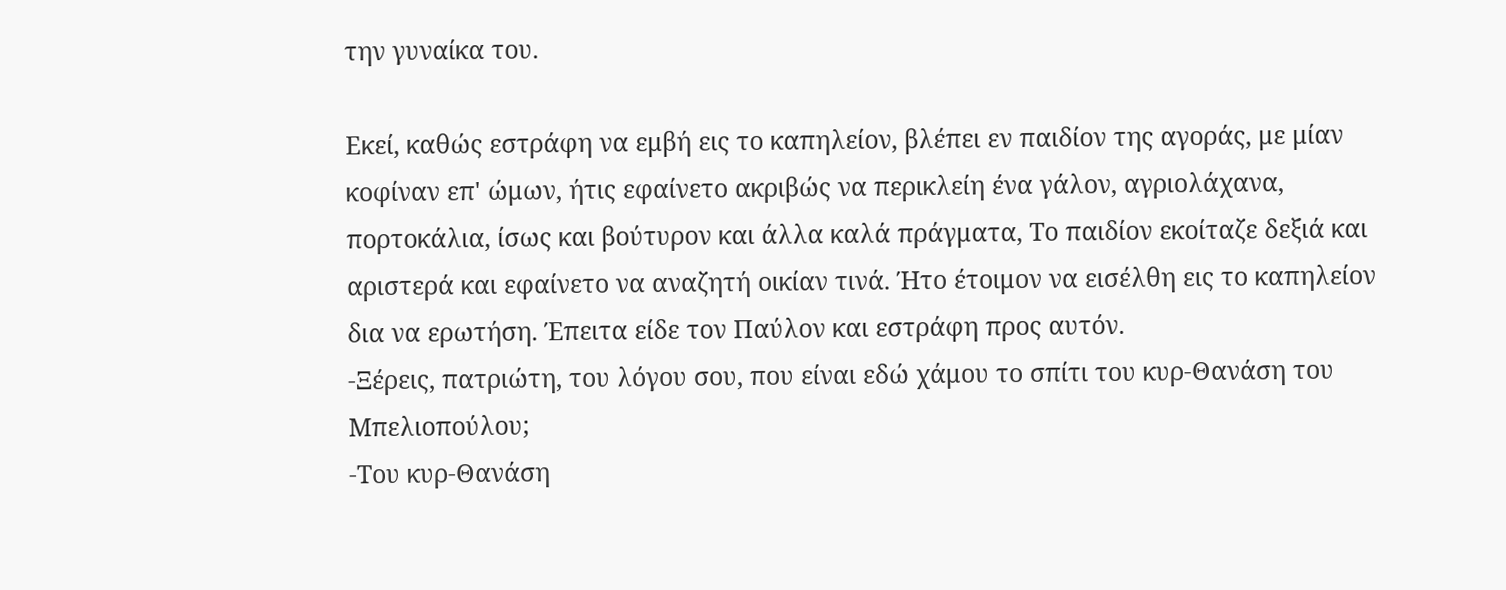την γυναίκα του.

Εκεί, καθώς εστράφη να εμβή εις το καπηλείον, βλέπει εν παιδίον της αγοράς, με μίαν κοφίναν επ' ώμων, ήτις εφαίνετο ακριβώς να περικλείη ένα γάλον, αγριολάχανα, πορτοκάλια, ίσως και βούτυρον και άλλα καλά πράγματα, Το παιδίον εκοίταζε δεξιά και αριστερά και εφαίνετο να αναζητή οικίαν τινά. Ήτο έτοιμον να εισέλθη εις το καπηλείον δια να ερωτήση. Έπειτα είδε τον Παύλον και εστράφη προς αυτόν.
-Ξέρεις, πατριώτη, του λόγου σου, που είναι εδώ χάμου το σπίτι του κυρ-Θανάση του
Μπελιοπούλου;
-Του κυρ-Θανάση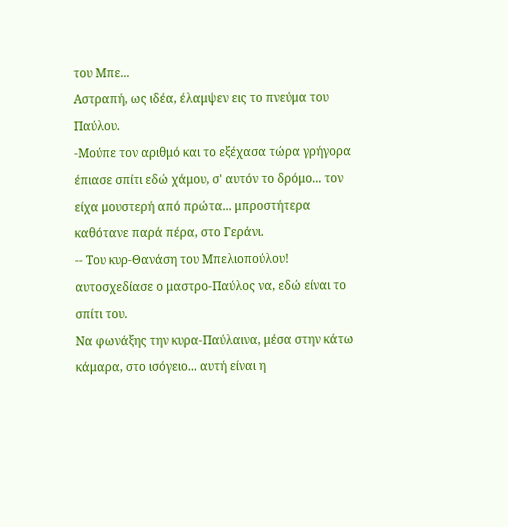του Μπε...
Αστραπή, ως ιδέα, έλαμψεν εις το πνεύμα του Παύλου.
-Μούπε τον αριθμό και το εξέχασα τώρα γρήγορα έπιασε σπίτι εδώ χάμου, σ' αυτόν το δρόμο... τον είχα μουστερή από πρώτα... μπροστήτερα καθότανε παρά πέρα, στο Γεράνι.
-- Του κυρ-Θανάση του Μπελιοπούλου! αυτοσχεδίασε ο μαστρο-Παύλος να, εδώ είναι το σπίτι του.
Να φωνάξης την κυρα-Παύλαινα, μέσα στην κάτω κάμαρα, στο ισόγειο... αυτή είναι η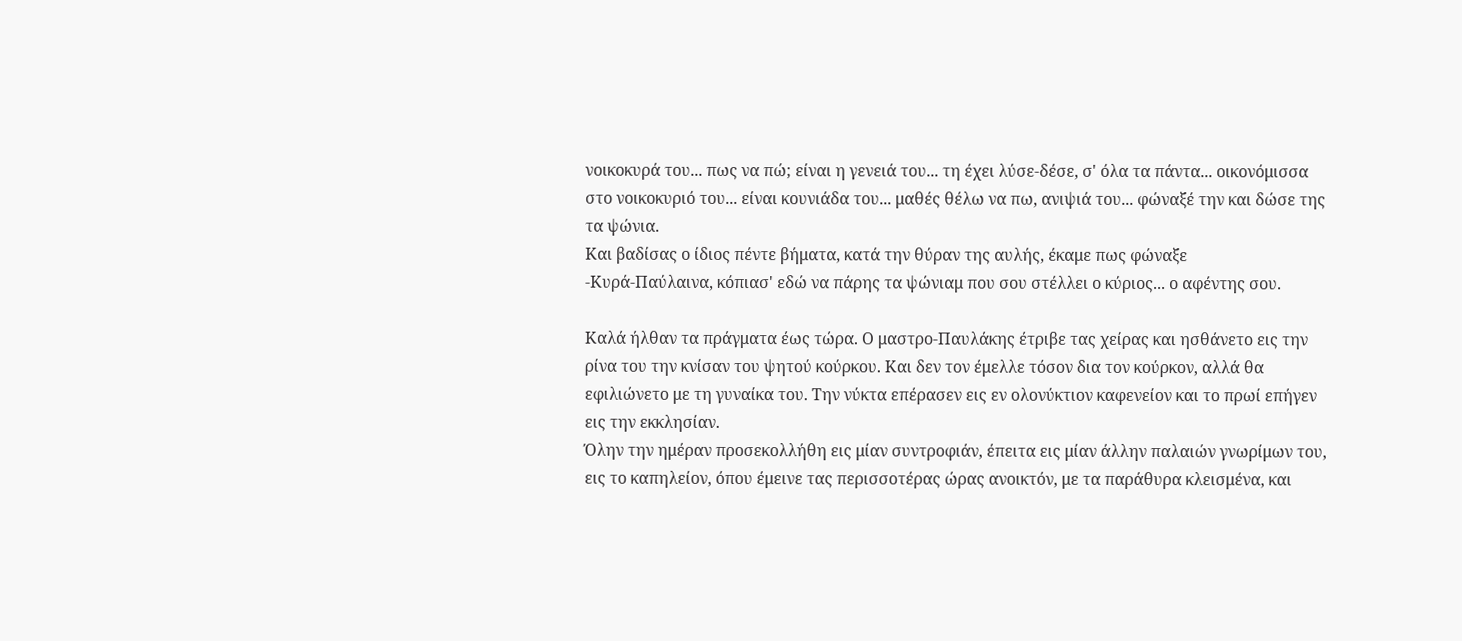νοικοκυρά του... πως να πώ; είναι η γενειά του... τη έχει λύσε-δέσε, σ' όλα τα πάντα... οικονόμισσα στο νοικοκυριό του... είναι κουνιάδα του... μαθές θέλω να πω, ανιψιά του... φώναξέ την και δώσε της τα ψώνια.
Και βαδίσας ο ίδιος πέντε βήματα, κατά την θύραν της αυλής, έκαμε πως φώναξε
-Κυρά-Παύλαινα, κόπιασ' εδώ να πάρης τα ψώνιαμ που σου στέλλει ο κύριος... ο αφέντης σου.

Καλά ήλθαν τα πράγματα έως τώρα. Ο μαστρο-Παυλάκης έτριβε τας χείρας και ησθάνετο εις την ρίνα του την κνίσαν του ψητού κούρκου. Και δεν τον έμελλε τόσον δια τον κούρκον, αλλά θα εφιλιώνετο με τη γυναίκα του. Την νύκτα επέρασεν εις εν ολονύκτιον καφενείον και το πρωί επήγεν εις την εκκλησίαν.
Όλην την ημέραν προσεκολλήθη εις μίαν συντροφιάν, έπειτα εις μίαν άλλην παλαιών γνωρίμων του, εις το καπηλείον, όπου έμεινε τας περισσοτέρας ώρας ανοικτόν, με τα παράθυρα κλεισμένα, και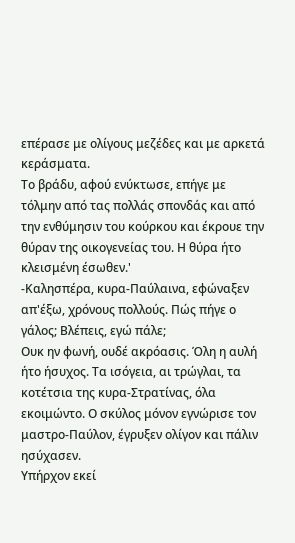επέρασε με ολίγους μεζέδες και με αρκετά κεράσματα.
Το βράδυ, αφού ενύκτωσε, επήγε με τόλμην από τας πολλάς σπονδάς και από την ενθύμησιν του κούρκου και έκρουε την θύραν της οικογενείας του. Η θύρα ήτο κλεισμένη έσωθεν.'
-Καλησπέρα, κυρα-Παύλαινα, εφώναξεν απ'έξω, χρόνους πολλούς. Πώς πήγε ο γάλος; Βλέπεις, εγώ πάλε;
Ουκ ην φωνή, ουδέ ακρόασις. Όλη η αυλή ήτο ήσυχος. Τα ισόγεια, αι τρώγλαι, τα κοτέτσια της κυρα-Στρατίνας, όλα εκοιμώντο. Ο σκύλος μόνον εγνώρισε τον μαστρο-Παύλον, έγρυξεν ολίγον και πάλιν ησύχασεν.
Υπήρχον εκεί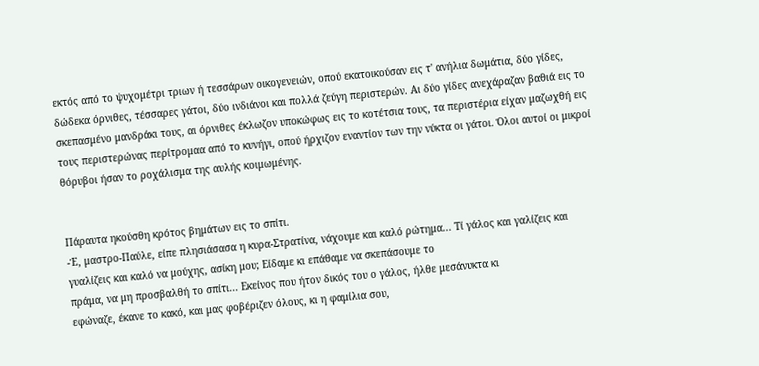εκτός από το ψυχομέτρι τριων ή τεσσάρων οικογενειών, οπού εκατοικούσαν εις τ' ανήλια δωμάτια, δύο γίδες, δώδεκα όρνιθες, τέσσαρες γάτοι, δύο ινδιάνοι και πολλά ζεύγη περιστερών. Αι δύο γίδες ανεχάραζαν βαθιά εις το σκεπασμένο μανδράκι τους, αι όρνιθες έκλωζον υποκώφως εις το κοτέτσια τους, τα περιστέρια είχαν μαζωχθή εις τους περιστερώνας περίτρομαα από το κυνήγι, οπού ήρχιζον εναντίον των την νύκτα οι γάτοι. Όλοι αυτοί οι μικροί θόρυβοι ήσαν το ροχάλισμα της αυλής κοιμωμένης.


Πάραυτα ηκούσθη κρότος βημάτων εις το σπίτι.
-Έ, μαστρο-Παύλε, είπε πλησιάσασα η κυρα-Στρατίνα, νάχουμε και καλό ρώτημα... Τί γάλος και γαλίζεις και γυαλίζεις και καλό να μούχης, ασίκη μου; Είδαμε κι επάθαμε να σκεπάσουμε το
πράμα, να μη προσβαλθή το σπίτι... Εκείνος που ήτον δικός του ο γάλος, ήλθε μεσάνυκτα κι
εφώναζε, έκανε το κακό, και μας φοβέριζεν όλους, κι η φαμίλια σου,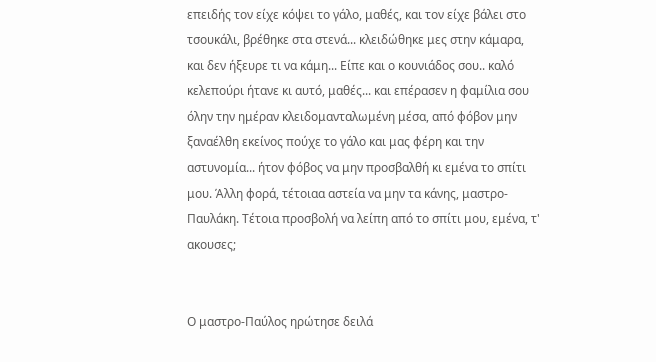επειδής τον είχε κόψει το γάλο, μαθές, και τον είχε βάλει στο τσουκάλι, βρέθηκε στα στενά... κλειδώθηκε μες στην κάμαρα, και δεν ήξευρε τι να κάμη... Είπε και ο κουνιάδος σου.. καλό κελεπούρι ήτανε κι αυτό, μαθές... και επέρασεν η φαμίλια σου όλην την ημέραν κλειδομανταλωμένη μέσα, από φόβον μην ξαναέλθη εκείνος πούχε το γάλο και μας φέρη και την αστυνομία... ήτον φόβος να μην προσβαλθή κι εμένα το σπίτι μου. Άλλη φορά, τέτοιαα αστεία να μην τα κάνης, μαστρο-Παυλάκη. Τέτοια προσβολή να λείπη από το σπίτι μου, εμένα, τ' ακουσες;


Ο μαστρο-Παύλος ηρώτησε δειλά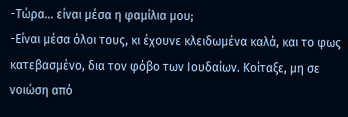-Τώρα... είναι μέσα η φαμίλια μου;
-Είναι μέσα όλοι τους, κι έχουνε κλειδωμένα καλά, και το φως κατεβασμένο, δια τον φόβο των Ιουδαίων. Κοίταξε, μη σε νοιώση από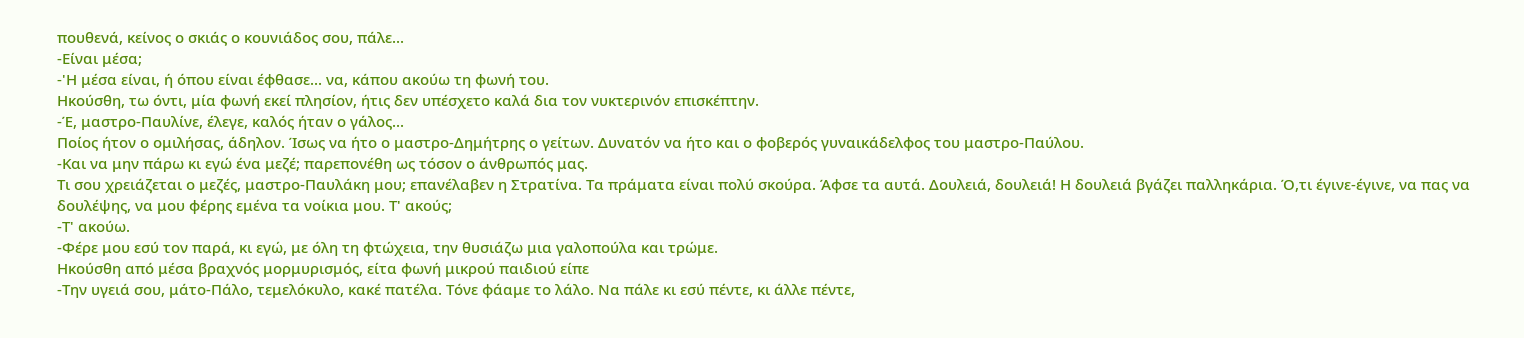πουθενά, κείνος ο σκιάς ο κουνιάδος σου, πάλε...
-Είναι μέσα;
-'Η μέσα είναι, ή όπου είναι έφθασε... να, κάπου ακούω τη φωνή του.
Ηκούσθη, τω όντι, μία φωνή εκεί πλησίον, ήτις δεν υπέσχετο καλά δια τον νυκτερινόν επισκέπτην.
-Έ, μαστρο-Παυλίνε, έλεγε, καλός ήταν ο γάλος...
Ποίος ήτον ο ομιλήσας, άδηλον. Ίσως να ήτο ο μαστρο-Δημήτρης ο γείτων. Δυνατόν να ήτο και ο φοβερός γυναικάδελφος του μαστρο-Παύλου.
-Και να μην πάρω κι εγώ ένα μεζέ; παρεπονέθη ως τόσον ο άνθρωπός μας.
Τι σου χρειάζεται ο μεζές, μαστρο-Παυλάκη μου; επανέλαβεν η Στρατίνα. Τα πράματα είναι πολύ σκούρα. Άφσε τα αυτά. Δουλειά, δουλειά! Η δουλειά βγάζει παλληκάρια. Ό,τι έγινε-έγινε, να πας να δουλέψης, να μου φέρης εμένα τα νοίκια μου. Τ' ακούς;
-Τ' ακούω.
-Φέρε μου εσύ τον παρά, κι εγώ, με όλη τη φτώχεια, την θυσιάζω μια γαλοπούλα και τρώμε.
Ηκούσθη από μέσα βραχνός μορμυρισμός, είτα φωνή μικρού παιδιού είπε
-Την υγειά σου, μάτο-Πάλο, τεμελόκυλο, κακέ πατέλα. Τόνε φάαμε το λάλο. Να πάλε κι εσύ πέντε, κι άλλε πέντε,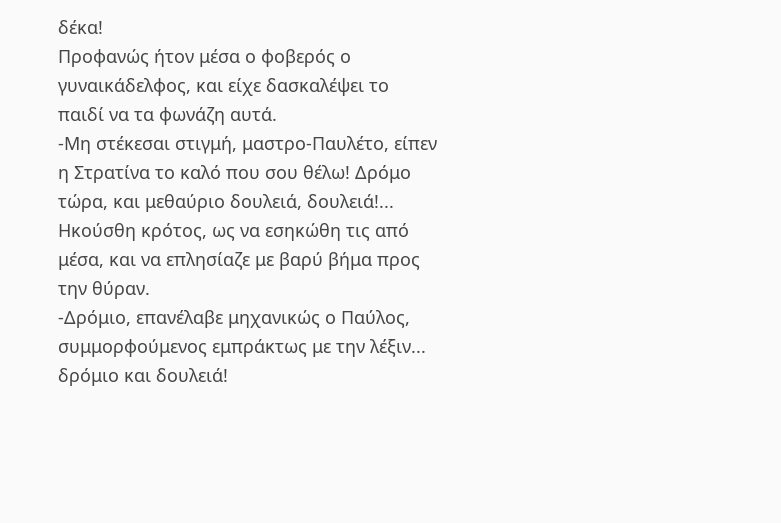δέκα!
Προφανώς ήτον μέσα ο φοβερός ο γυναικάδελφος, και είχε δασκαλέψει το παιδί να τα φωνάζη αυτά.
-Μη στέκεσαι στιγμή, μαστρο-Παυλέτο, είπεν η Στρατίνα το καλό που σου θέλω! Δρόμο τώρα, και μεθαύριο δουλειά, δουλειά!...
Ηκούσθη κρότος, ως να εσηκώθη τις από μέσα, και να επλησίαζε με βαρύ βήμα προς την θύραν.
-Δρόμιο, επανέλαβε μηχανικώς ο Παύλος, συμμορφούμενος εμπράκτως με την λέξιν... δρόμιο και δουλειά!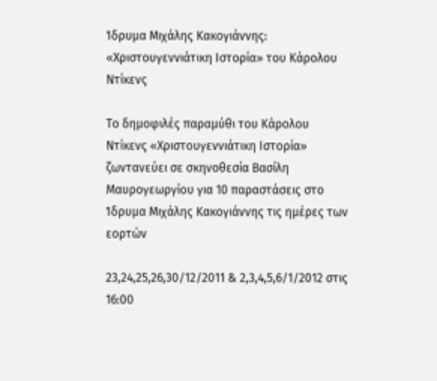Ίδρυμα Μιχάλης Κακογιάννης: «Χριστουγεννιάτικη Ιστορία» του Κάρολου Ντίκενς

Το δημοφιλές παραμύθι του Κάρολου Ντίκενς «Χριστουγεννιάτικη Ιστορία» ζωντανεύει σε σκηνοθεσία Βασίλη Μαυρογεωργίου για 10 παραστάσεις στο Ίδρυμα Μιχάλης Κακογιάννης τις ημέρες των εορτών

23,24,25,26,30/12/2011 & 2,3,4,5,6/1/2012 στις 16:00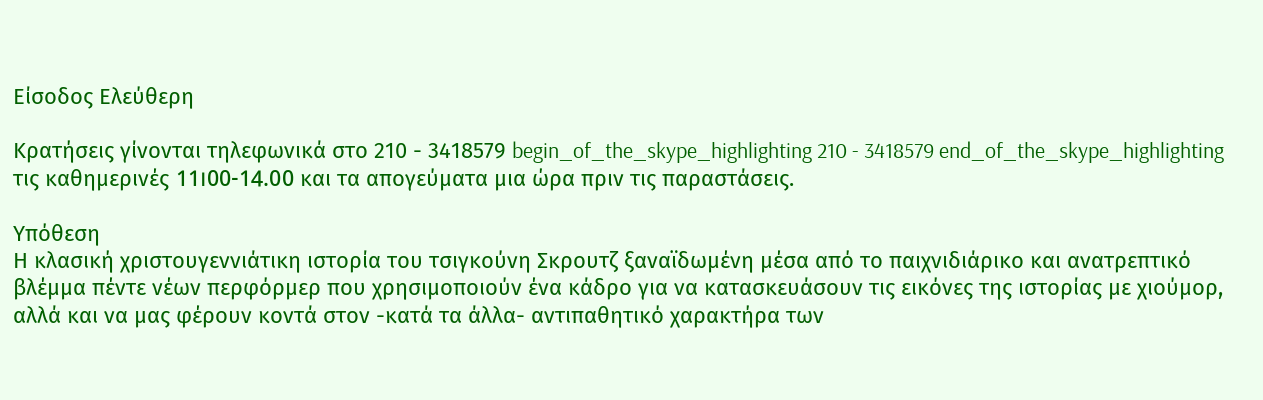Είσοδος Ελεύθερη

Κρατήσεις γίνονται τηλεφωνικά στο 210 - 3418579 begin_of_the_skype_highlighting 210 - 3418579 end_of_the_skype_highlighting τις καθημερινές 11।00-14.00 και τα απογεύματα μια ώρα πριν τις παραστάσεις.

Υπόθεση
Η κλασική χριστουγεννιάτικη ιστορία του τσιγκούνη Σκρουτζ ξαναϊδωμένη μέσα από το παιχνιδιάρικο και ανατρεπτικό βλέμμα πέντε νέων περφόρμερ που χρησιμοποιούν ένα κάδρο για να κατασκευάσουν τις εικόνες της ιστορίας με χιούμορ, αλλά και να μας φέρουν κοντά στον -κατά τα άλλα- αντιπαθητικό χαρακτήρα των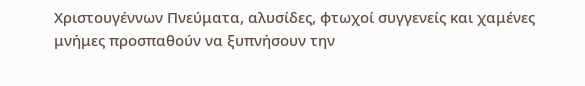Χριστουγέννων Πνεύματα, αλυσίδες, φτωχοί συγγενείς και χαμένες μνήμες προσπαθούν να ξυπνήσουν την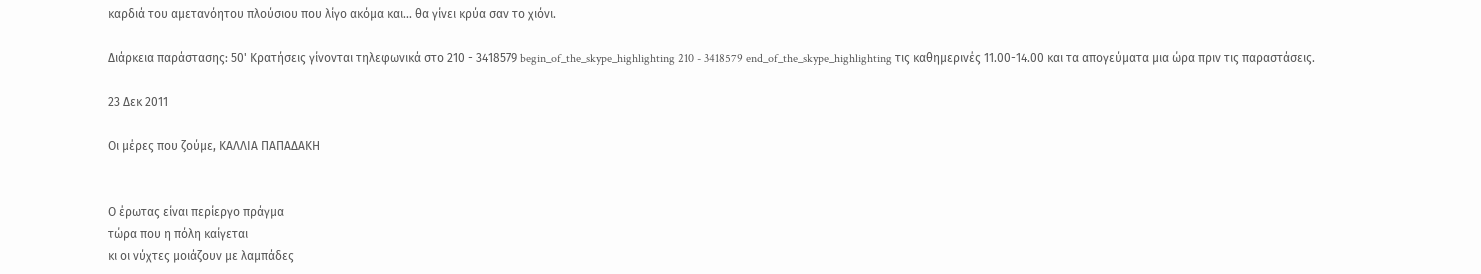καρδιά του αμετανόητου πλούσιου που λίγο ακόμα και... θα γίνει κρύα σαν το χιόνι.

Διάρκεια παράστασης: 50' Κρατήσεις γίνονται τηλεφωνικά στο 210 - 3418579 begin_of_the_skype_highlighting 210 - 3418579 end_of_the_skype_highlighting τις καθημερινές 11.00-14.00 και τα απογεύματα μια ώρα πριν τις παραστάσεις.

23 Δεκ 2011

Οι μέρες που ζούμε, ΚΑΛΛΙΑ ΠΑΠΑΔΑΚΗ


Ο έρωτας είναι περίεργο πράγμα
τώρα που η πόλη καίγεται
κι οι νύχτες μοιάζουν με λαμπάδες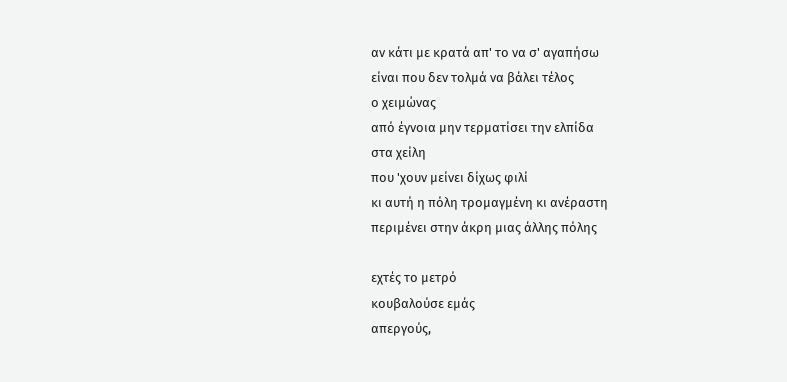αν κάτι με κρατά απ' το να σ' αγαπήσω
είναι που δεν τολμά να βάλει τέλος
ο χειμώνας
από έγνοια μην τερματίσει την ελπίδα
στα χείλη
που 'χουν μείνει δίχως φιλί
κι αυτή η πόλη τρομαγμένη κι ανέραστη
περιμένει στην άκρη μιας άλλης πόλης

εχτές το μετρό
κουβαλούσε εμάς
απεργούς,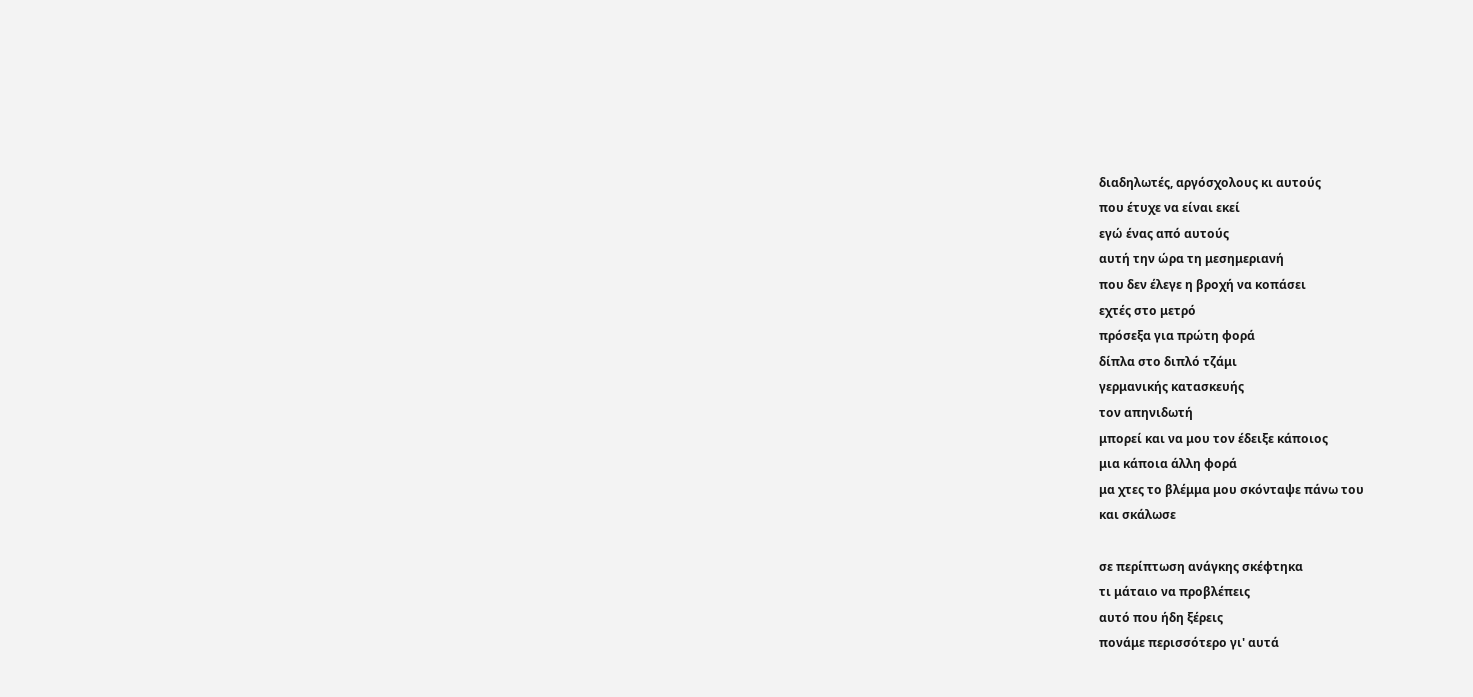διαδηλωτές, αργόσχολους κι αυτούς
που έτυχε να είναι εκεί
εγώ ένας από αυτούς
αυτή την ώρα τη μεσημεριανή
που δεν έλεγε η βροχή να κοπάσει
εχτές στο μετρό
πρόσεξα για πρώτη φορά
δίπλα στο διπλό τζάμι
γερμανικής κατασκευής
τον απηνιδωτή
μπορεί και να μου τον έδειξε κάποιος
μια κάποια άλλη φορά
μα χτες το βλέμμα μου σκόνταψε πάνω του
και σκάλωσε

σε περίπτωση ανάγκης σκέφτηκα
τι μάταιο να προβλέπεις
αυτό που ήδη ξέρεις
πονάμε περισσότερο γι' αυτά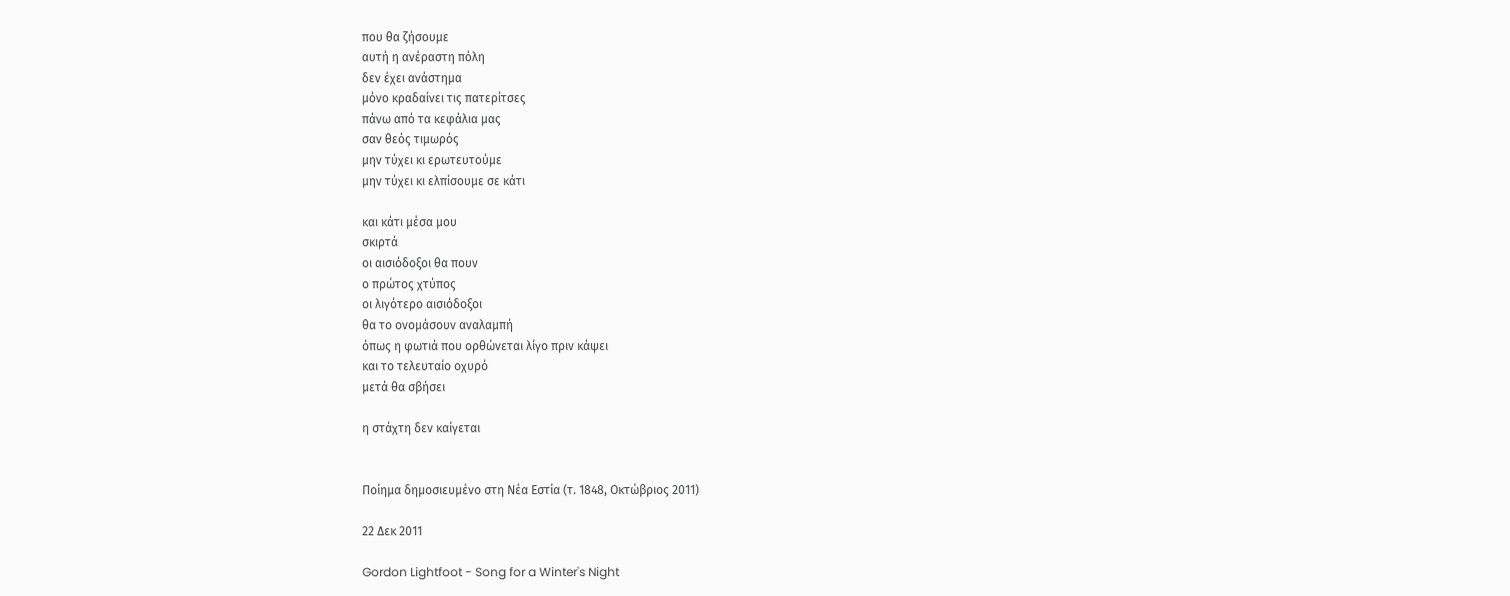που θα ζήσουμε
αυτή η ανέραστη πόλη
δεν έχει ανάστημα
μόνο κραδαίνει τις πατερίτσες
πάνω από τα κεφάλια μας
σαν θεός τιμωρός
μην τύχει κι ερωτευτούμε
μην τύχει κι ελπίσουμε σε κάτι

και κάτι μέσα μου
σκιρτά
οι αισιόδοξοι θα πουν
ο πρώτος χτύπος
οι λιγότερο αισιόδοξοι
θα το ονομάσουν αναλαμπή
όπως η φωτιά που ορθώνεται λίγο πριν κάψει
και το τελευταίο οχυρό
μετά θα σβήσει

η στάχτη δεν καίγεται


Ποίημα δημοσιευμένο στη Νέα Εστία (τ. 1848, Οκτώβριος 2011)

22 Δεκ 2011

Gordon Lightfoot - Song for a Winter's Night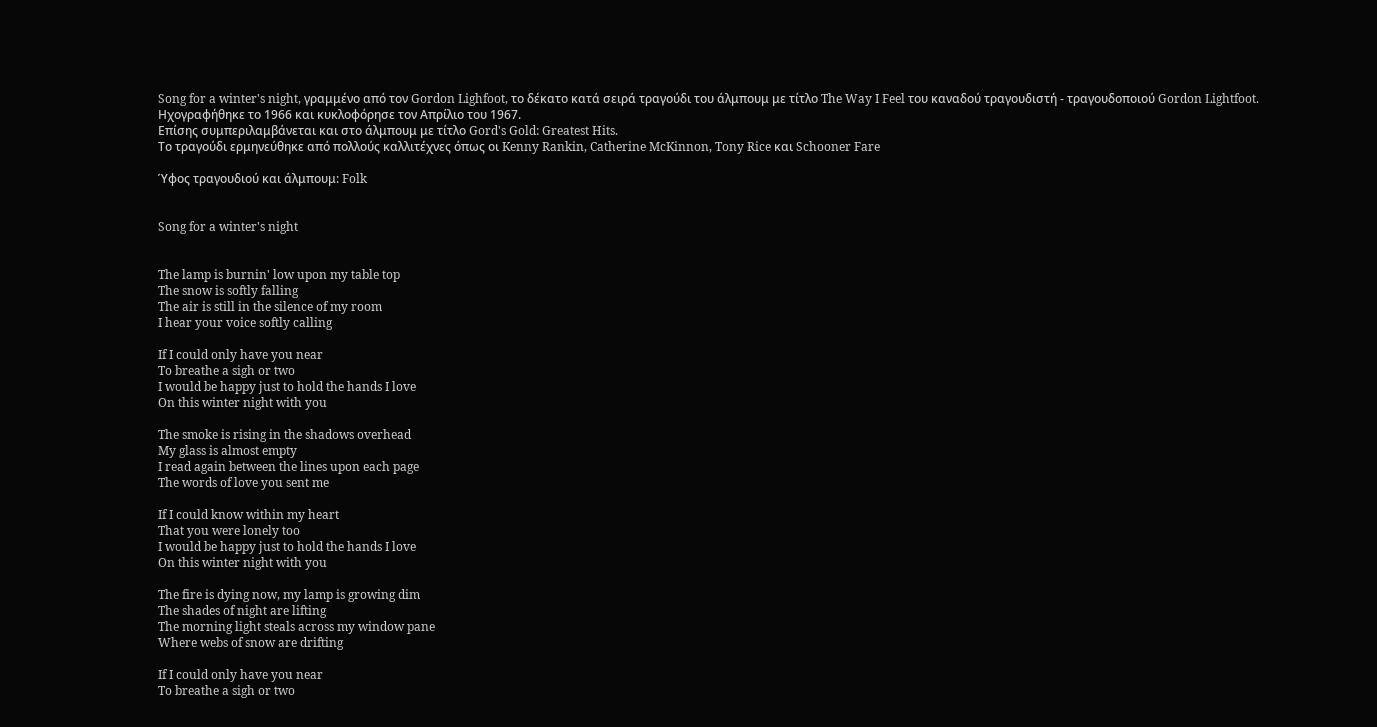Song for a winter's night, γραμμένο από τον Gordon Lighfoot, το δέκατο κατά σειρά τραγούδι του άλμπουμ με τίτλο The Way I Feel του καναδού τραγουδιστή - τραγουδοποιού Gordon Lightfoot.
Ηχογραφήθηκε το 1966 και κυκλοφόρησε τον Απρίλιο του 1967.
Επίσης συμπεριλαμβάνεται και στο άλμπουμ με τίτλο Gord's Gold: Greatest Hits.
Το τραγούδι ερμηνεύθηκε από πολλούς καλλιτέχνες όπως οι Kenny Rankin, Catherine McKinnon, Tony Rice και Schooner Fare

Ύφος τραγουδιού και άλμπουμ: Folk


Song for a winter's night


The lamp is burnin' low upon my table top
The snow is softly falling
The air is still in the silence of my room
I hear your voice softly calling

If I could only have you near
To breathe a sigh or two
I would be happy just to hold the hands I love
On this winter night with you

The smoke is rising in the shadows overhead
My glass is almost empty
I read again between the lines upon each page
The words of love you sent me

If I could know within my heart
That you were lonely too
I would be happy just to hold the hands I love
On this winter night with you

The fire is dying now, my lamp is growing dim
The shades of night are lifting
The morning light steals across my window pane
Where webs of snow are drifting

If I could only have you near
To breathe a sigh or two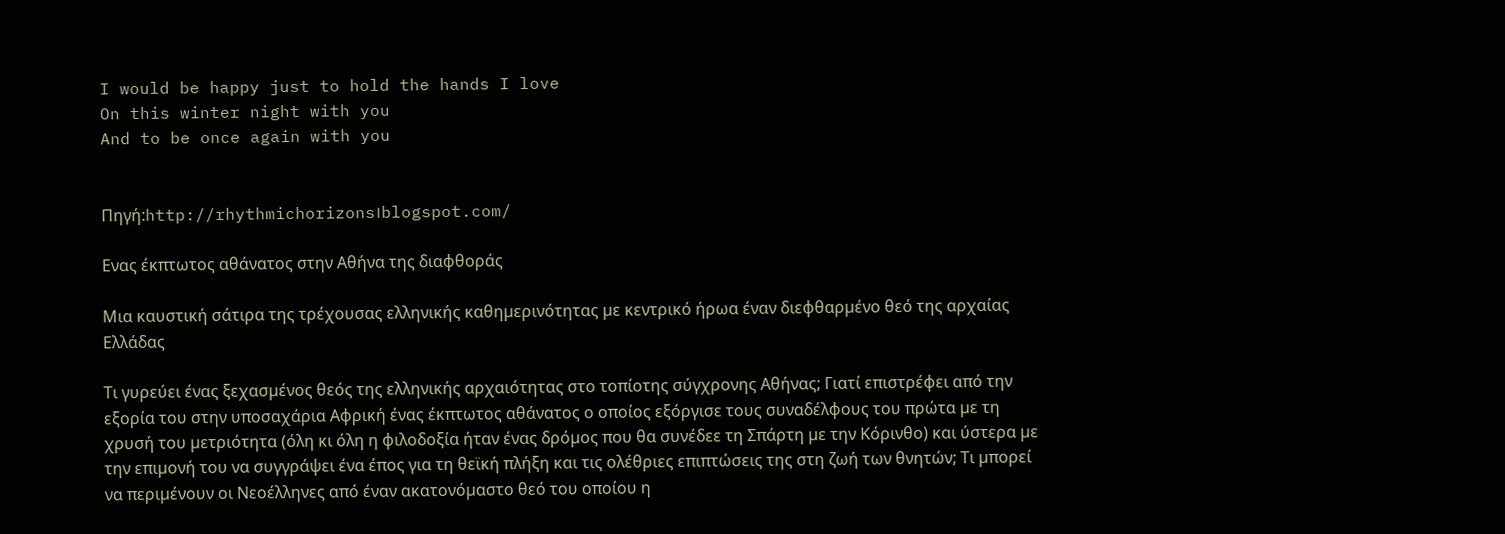I would be happy just to hold the hands I love
On this winter night with you
And to be once again with you


Πηγή:http://rhythmichorizons।blogspot.com/

Ενας έκπτωτος αθάνατος στην Αθήνα της διαφθοράς

Μια καυστική σάτιρα της τρέχουσας ελληνικής καθηµερινότητας µε κεντρικό ήρωα έναν διεφθαρµένο θεό της αρχαίας Ελλάδας

Τι γυρεύει ένας ξεχασµένος θεός της ελληνικής αρχαιότητας στο τοπίοτης σύγχρονης Αθήνας; Γιατί επιστρέφει από την εξορία του στην υποσαχάρια Αφρική ένας έκπτωτος αθάνατος ο οποίος εξόργισε τους συναδέλφους του πρώτα µε τη χρυσή του µετριότητα (όλη κι όλη η φιλοδοξία ήταν ένας δρόµος που θα συνέδεε τη Σπάρτη µε την Κόρινθο) και ύστερα µε την επιµονή του να συγγράψει ένα έπος για τη θεϊκή πλήξη και τις ολέθριες επιπτώσεις της στη ζωή των θνητών; Τι µπορεί να περιµένουν οι Νεοέλληνες από έναν ακατονόµαστο θεό του οποίου η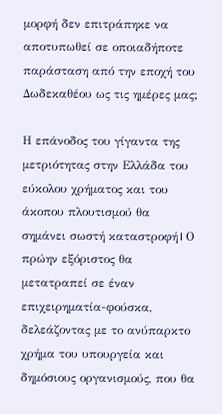µορφή δεν επιτράπηκε να αποτυπωθεί σε οποιαδήποτε παράσταση από την εποχή του ∆ωδεκαθέου ως τις ηµέρες µας;

Η επάνοδος του γίγαντα της µετριότητας στην Ελλάδα του εύκολου χρήµατος και του άκοπου πλουτισµού θα σηµάνει σωστή καταστροφή। Ο πρώην εξόριστος θα µετατραπεί σε έναν επιχειρηµατία-φούσκα, δελεάζοντας µε το ανύπαρκτο χρήµα του υπουργεία και δηµόσιους οργανισµούς, που θα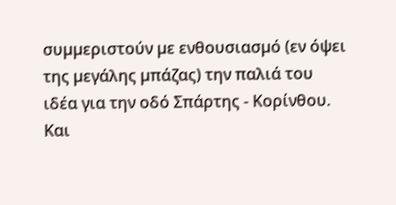συµµεριστούν µε ενθουσιασµό (εν όψει της µεγάλης µπάζας) την παλιά του ιδέα για την οδό Σπάρτης - Κορίνθου. Και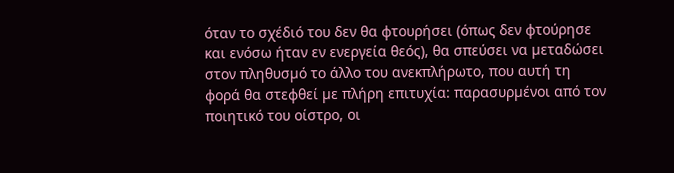όταν το σχέδιό του δεν θα φτουρήσει (όπως δεν φτούρησε και ενόσω ήταν εν ενεργεία θεός), θα σπεύσει να µεταδώσει στον πληθυσµό το άλλο του ανεκπλήρωτο, που αυτή τη φορά θα στεφθεί µε πλήρη επιτυχία: παρασυρµένοι από τον ποιητικό του οίστρο, οι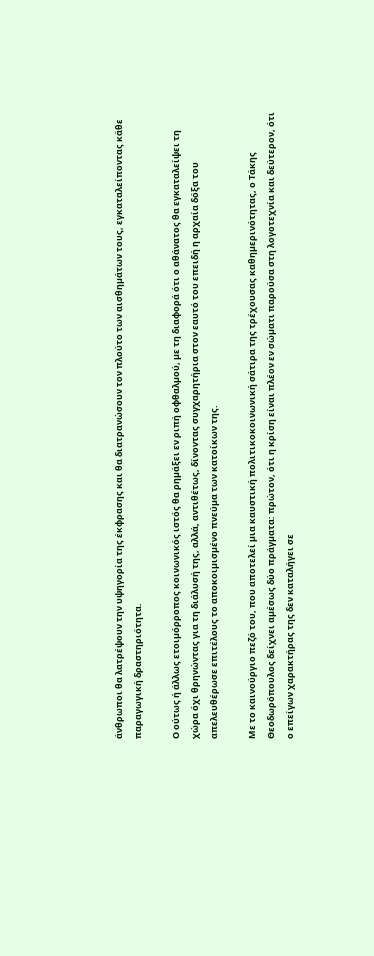άνθρωποι θα λατρέψουν την υψηγορία της έκφρασης και θα διατρανώσουν τον πλούτο των αισθηµάτων τους, εγκαταλείποντας κάθε παραγωγική δραστηριότητα.

Ο ούτως ή άλλως ετοιµόρροπος κοινωνικός ιστός θα ρηµάξει εν ριπή οφθαλµού, µε τη διαφορά ότι ο αθάνατος θα εγκαταλείψει τη χώρα όχι θρηνώντας για τη διάλυσή της, αλλά, αντιθέτως, δίνοντας συγχαρητήρια στον εαυτό του επειδή η αρχαία δόξα του απελευθέρωσε επιτέλους το αποκοιµισµένο πνεύµα των κατοίκων της.

Με το καινούργιο πεζό του, που αποτελεί µια καυστική πολιτικοκοινωνική σάτιρα της τρέχουσας καθηµερινότητας, ο Τάκης Θεοδωρόπουλος δείχνει αµέσως δύο πράγµατα: πρώτον, ότι η κρίση είναι πλέον εν σώµατι παρούσα στη λογοτεχνία και δεύτερον, ότι ο επείγων χαρακτήρας της δεν καταλήγει σε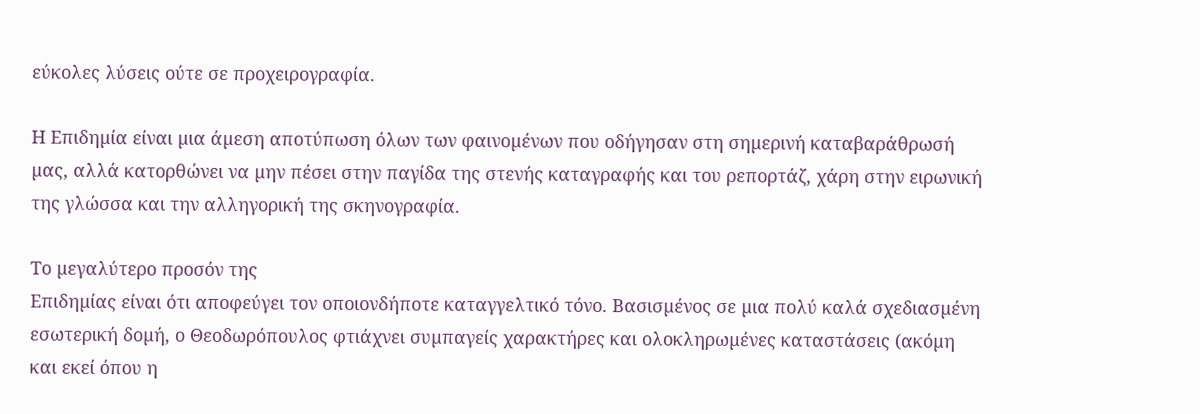εύκολες λύσεις ούτε σε προχειρογραφία.

Η Επιδηµία είναι µια άµεση αποτύπωση όλων των φαινοµένων που οδήγησαν στη σηµερινή καταβαράθρωσή µας, αλλά κατορθώνει να µην πέσει στην παγίδα της στενής καταγραφής και του ρεπορτάζ, χάρη στην ειρωνική της γλώσσα και την αλληγορική της σκηνογραφία.

Το µεγαλύτερο προσόν της
Επιδηµίας είναι ότι αποφεύγει τον οποιονδήποτε καταγγελτικό τόνο. Βασισµένος σε µια πολύ καλά σχεδιασµένη εσωτερική δοµή, ο Θεοδωρόπουλος φτιάχνει συµπαγείς χαρακτήρες και ολοκληρωµένες καταστάσεις (ακόµη και εκεί όπου η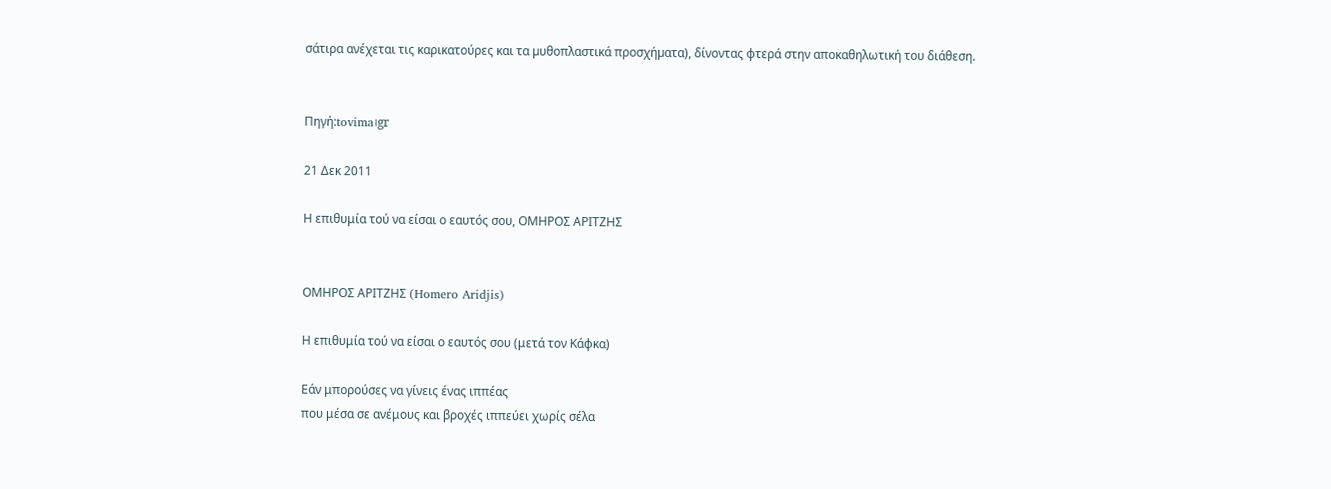σάτιρα ανέχεται τις καρικατούρες και τα µυθοπλαστικά προσχήµατα), δίνοντας φτερά στην αποκαθηλωτική του διάθεση.


Πηγή:tovima।gr

21 Δεκ 2011

Η επιθυμία τού να είσαι ο εαυτός σου, ΟΜΗΡΟΣ ΑΡΙΤΖΗΣ


ΟΜΗΡΟΣ ΑΡΙΤΖΗΣ (Homero Aridjis)

Η επιθυμία τού να είσαι ο εαυτός σου (μετά τον Κάφκα)

Εάν μπορούσες να γίνεις ένας ιππέας
που μέσα σε ανέμους και βροχές ιππεύει χωρίς σέλα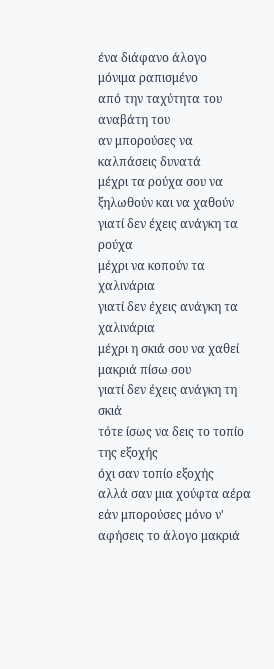ένα διάφανο άλογο
μόνιμα ραπισμένο
από την ταχύτητα του αναβάτη του
αν μπορούσες να καλπάσεις δυνατά
μέχρι τα ρούχα σου να ξηλωθούν και να χαθούν
γιατί δεν έχεις ανάγκη τα ρούχα
μέχρι να κοπούν τα χαλινάρια
γιατί δεν έχεις ανάγκη τα χαλινάρια
μέχρι η σκιά σου να χαθεί μακριά πίσω σου
γιατί δεν έχεις ανάγκη τη σκιά
τότε ίσως να δεις το τοπίο της εξοχής
όχι σαν τοπίο εξοχής
αλλά σαν μια χούφτα αέρα
εάν μπορούσες μόνο ν' αφήσεις το άλογο μακριά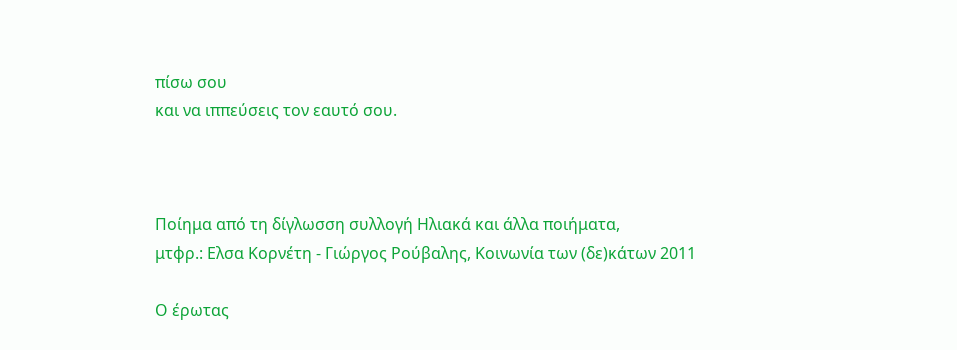πίσω σου
και να ιππεύσεις τον εαυτό σου.



Ποίημα από τη δίγλωσση συλλογή Ηλιακά και άλλα ποιήματα,
μτφρ.: Ελσα Κορνέτη - Γιώργος Ρούβαλης, Κοινωνία των (δε)κάτων 2011

Ο έρωτας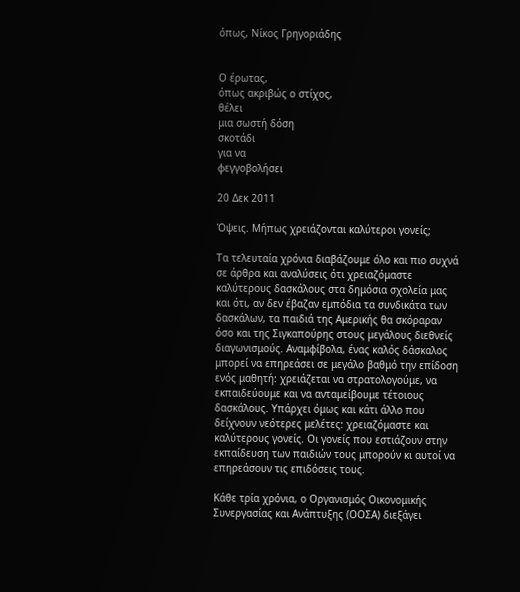όπως, Nίκος Γρηγοριάδης


Ο έρωτας,
όπως ακριβώς ο στίχος,
θέλει
μια σωστή δόση
σκοτάδι
για να
φεγγοβολήσει

20 Δεκ 2011

Όψεις. Μήπως χρειάζονται καλύτεροι γονείς;

Τα τελευταία χρόνια διαβάζουμε όλο και πιο συχνά σε άρθρα και αναλύσεις ότι χρειαζόμαστε καλύτερους δασκάλους στα δημόσια σχολεία μας και ότι, αν δεν έβαζαν εμπόδια τα συνδικάτα των δασκάλων, τα παιδιά της Αμερικής θα σκόραραν όσο και της Σιγκαπούρης στους μεγάλους διεθνείς διαγωνισμούς. Αναμφίβολα, ένας καλός δάσκαλος μπορεί να επηρεάσει σε μεγάλο βαθμό την επίδοση ενός μαθητή: χρειάζεται να στρατολογούμε, να εκπαιδεύουμε και να ανταμείβουμε τέτοιους δασκάλους. Υπάρχει όμως και κάτι άλλο που δείχνουν νεότερες μελέτες: χρειαζόμαστε και καλύτερους γονείς. Οι γονείς που εστιάζουν στην εκπαίδευση των παιδιών τους μπορούν κι αυτοί να επηρεάσουν τις επιδόσεις τους.

Κάθε τρία χρόνια, ο Οργανισμός Οικονομικής Συνεργασίας και Ανάπτυξης (ΟΟΣΑ) διεξάγει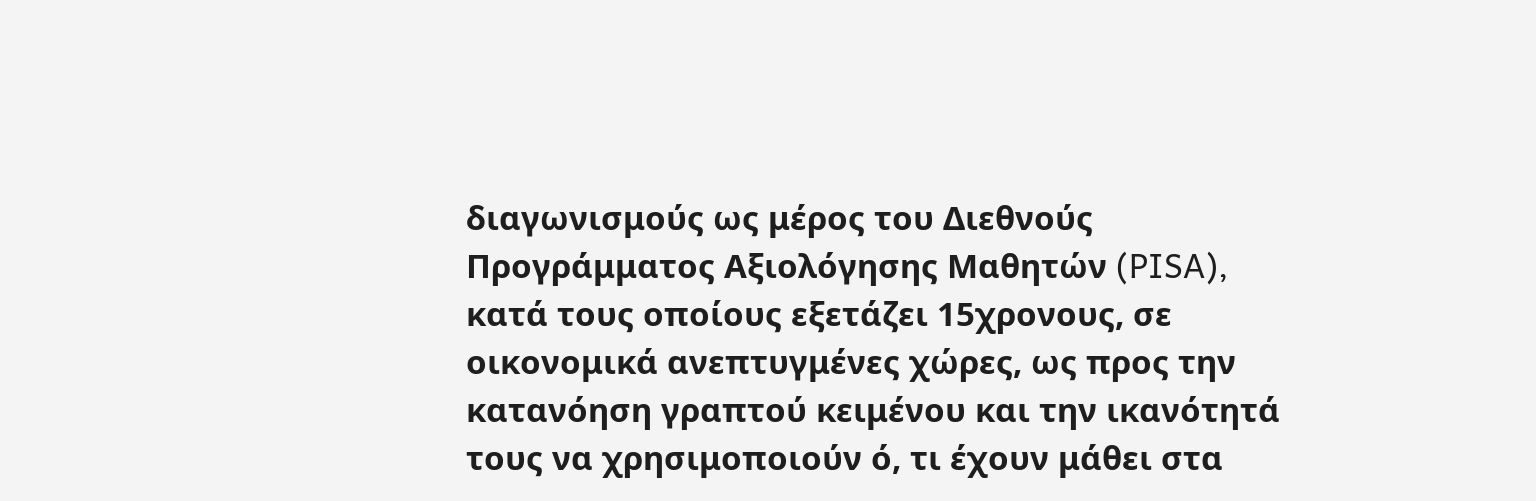διαγωνισμούς ως μέρος του Διεθνούς Προγράμματος Αξιολόγησης Μαθητών (PISA), κατά τους οποίους εξετάζει 15χρονους, σε οικονομικά ανεπτυγμένες χώρες, ως προς την κατανόηση γραπτού κειμένου και την ικανότητά τους να χρησιμοποιούν ό, τι έχουν μάθει στα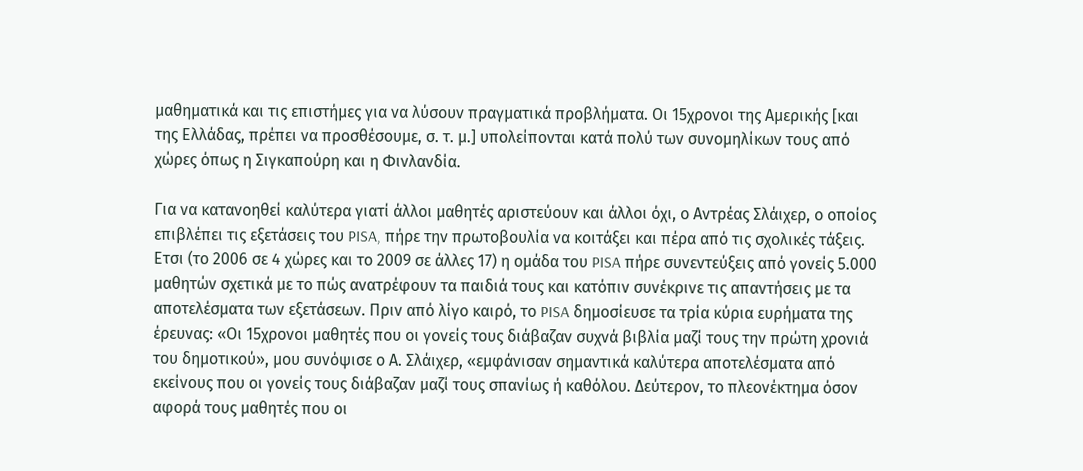μαθηματικά και τις επιστήμες για να λύσουν πραγματικά προβλήματα. Οι 15χρονοι της Αμερικής [και της Ελλάδας, πρέπει να προσθέσουμε, σ. τ. μ.] υπολείπονται κατά πολύ των συνομηλίκων τους από χώρες όπως η Σιγκαπούρη και η Φινλανδία.

Για να κατανοηθεί καλύτερα γιατί άλλοι μαθητές αριστεύουν και άλλοι όχι, ο Αντρέας Σλάιχερ, ο οποίος επιβλέπει τις εξετάσεις του PISA, πήρε την πρωτοβουλία να κοιτάξει και πέρα από τις σχολικές τάξεις. Ετσι (το 2006 σε 4 χώρες και το 2009 σε άλλες 17) η ομάδα του PISA πήρε συνεντεύξεις από γονείς 5.000 μαθητών σχετικά με το πώς ανατρέφουν τα παιδιά τους και κατόπιν συνέκρινε τις απαντήσεις με τα αποτελέσματα των εξετάσεων. Πριν από λίγο καιρό, το PISA δημοσίευσε τα τρία κύρια ευρήματα της έρευνας: «Οι 15χρονοι μαθητές που οι γονείς τους διάβαζαν συχνά βιβλία μαζί τους την πρώτη χρονιά του δημοτικού», μου συνόψισε ο Α. Σλάιχερ, «εμφάνισαν σημαντικά καλύτερα αποτελέσματα από εκείνους που οι γονείς τους διάβαζαν μαζί τους σπανίως ή καθόλου. Δεύτερον, το πλεονέκτημα όσον αφορά τους μαθητές που οι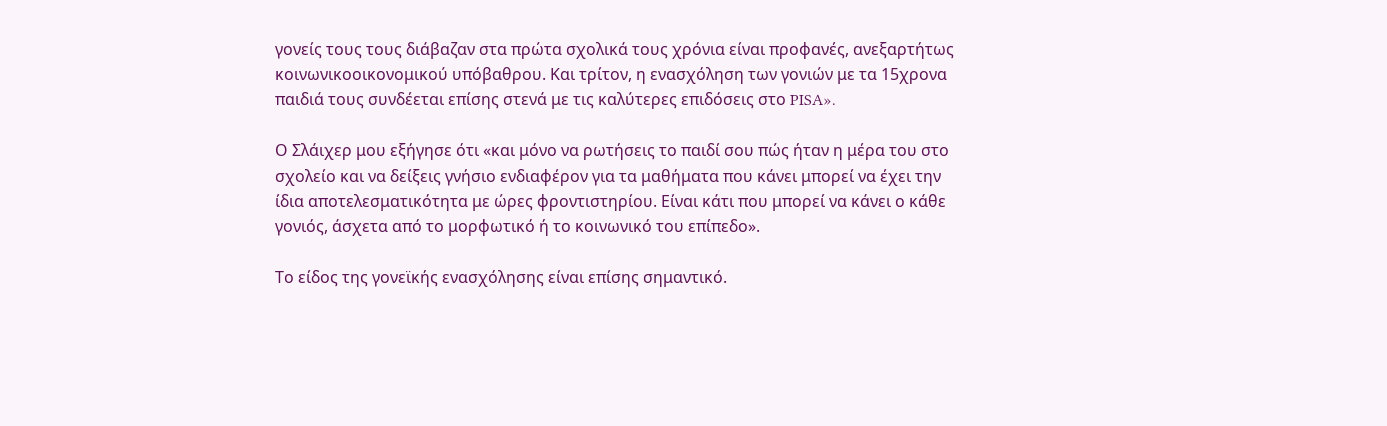γονείς τους τους διάβαζαν στα πρώτα σχολικά τους χρόνια είναι προφανές, ανεξαρτήτως κοινωνικοοικονομικού υπόβαθρου. Και τρίτον, η ενασχόληση των γονιών με τα 15χρονα παιδιά τους συνδέεται επίσης στενά με τις καλύτερες επιδόσεις στο PISA».

Ο Σλάιχερ μου εξήγησε ότι «και μόνο να ρωτήσεις το παιδί σου πώς ήταν η μέρα του στο σχολείο και να δείξεις γνήσιο ενδιαφέρον για τα μαθήματα που κάνει μπορεί να έχει την ίδια αποτελεσματικότητα με ώρες φροντιστηρίου. Είναι κάτι που μπορεί να κάνει ο κάθε γονιός, άσχετα από το μορφωτικό ή το κοινωνικό του επίπεδο».

Το είδος της γονεϊκής ενασχόλησης είναι επίσης σημαντικό.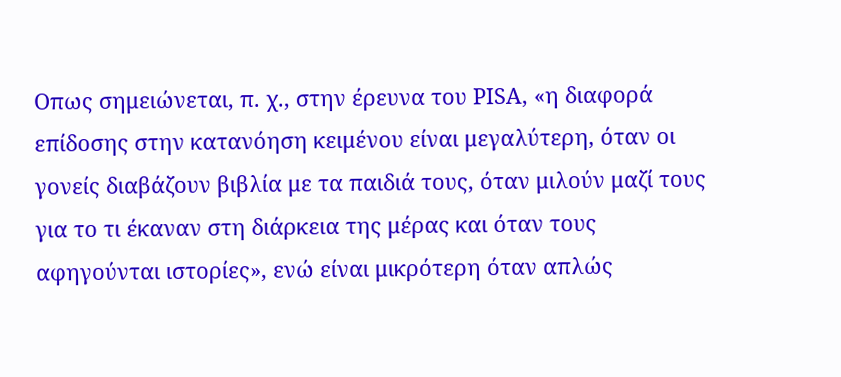Οπως σημειώνεται, π. χ., στην έρευνα του PISA, «η διαφορά επίδοσης στην κατανόηση κειμένου είναι μεγαλύτερη, όταν οι γονείς διαβάζουν βιβλία με τα παιδιά τους, όταν μιλούν μαζί τους για το τι έκαναν στη διάρκεια της μέρας και όταν τους αφηγούνται ιστορίες», ενώ είναι μικρότερη όταν απλώς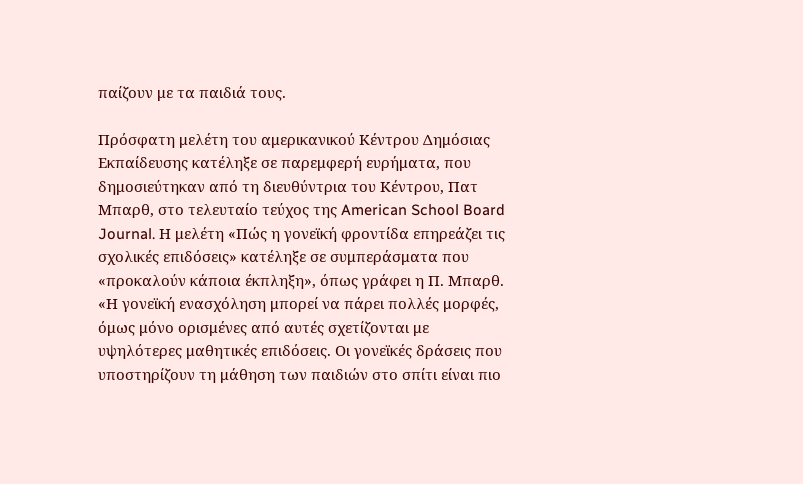παίζουν με τα παιδιά τους.

Πρόσφατη μελέτη του αμερικανικού Κέντρου Δημόσιας Εκπαίδευσης κατέληξε σε παρεμφερή ευρήματα, που δημοσιεύτηκαν από τη διευθύντρια του Κέντρου, Πατ Μπαρθ, στο τελευταίο τεύχος της American School Board Journal. Η μελέτη «Πώς η γονεϊκή φροντίδα επηρεάζει τις σχολικές επιδόσεις» κατέληξε σε συμπεράσματα που «προκαλούν κάποια έκπληξη», όπως γράφει η Π. Μπαρθ. «Η γονεϊκή ενασχόληση μπορεί να πάρει πολλές μορφές, όμως μόνο ορισμένες από αυτές σχετίζονται με υψηλότερες μαθητικές επιδόσεις. Οι γονεϊκές δράσεις που υποστηρίζουν τη μάθηση των παιδιών στο σπίτι είναι πιο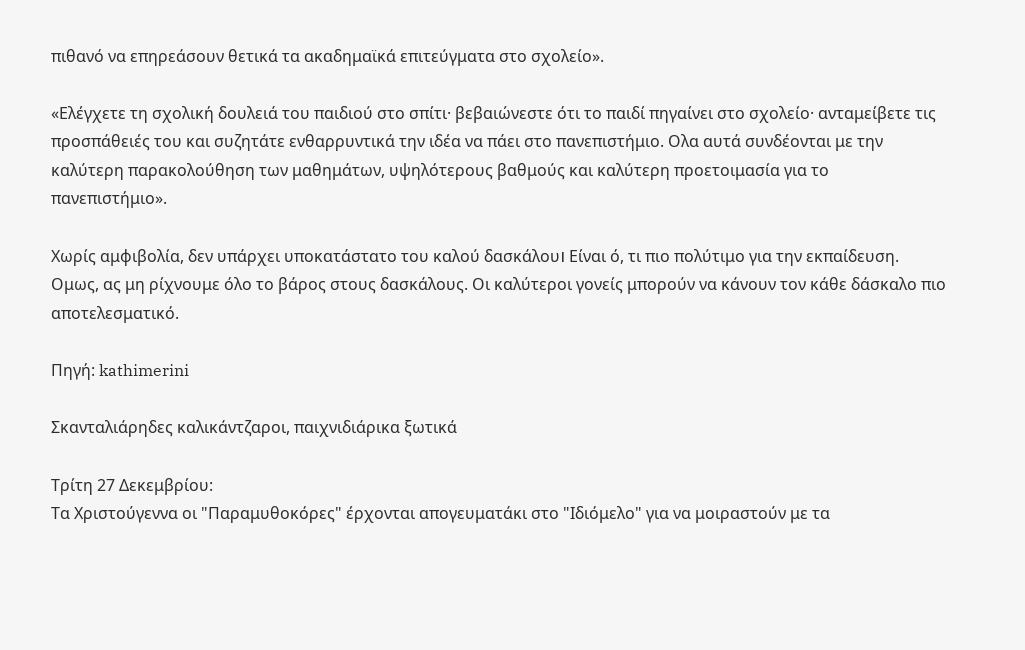πιθανό να επηρεάσουν θετικά τα ακαδημαϊκά επιτεύγματα στο σχολείο».

«Ελέγχετε τη σχολική δουλειά του παιδιού στο σπίτι· βεβαιώνεστε ότι το παιδί πηγαίνει στο σχολείο· ανταμείβετε τις προσπάθειές του και συζητάτε ενθαρρυντικά την ιδέα να πάει στο πανεπιστήμιο. Ολα αυτά συνδέονται με την καλύτερη παρακολούθηση των μαθημάτων, υψηλότερους βαθμούς και καλύτερη προετοιμασία για το πανεπιστήμιο».

Χωρίς αμφιβολία, δεν υπάρχει υποκατάστατο του καλού δασκάλου। Είναι ό, τι πιο πολύτιμο για την εκπαίδευση. Ομως, ας μη ρίχνουμε όλο το βάρος στους δασκάλους. Οι καλύτεροι γονείς μπορούν να κάνουν τον κάθε δάσκαλο πιο αποτελεσματικό.

Πηγή: kathimerini

Σκανταλιάρηδες καλικάντζαροι, παιχνιδιάρικα ξωτικά

Τρίτη 27 Δεκεμβρίου:
Τα Χριστούγεννα οι "Παραμυθοκόρες" έρχονται απογευματάκι στο "Ιδιόμελο" για να μοιραστούν με τα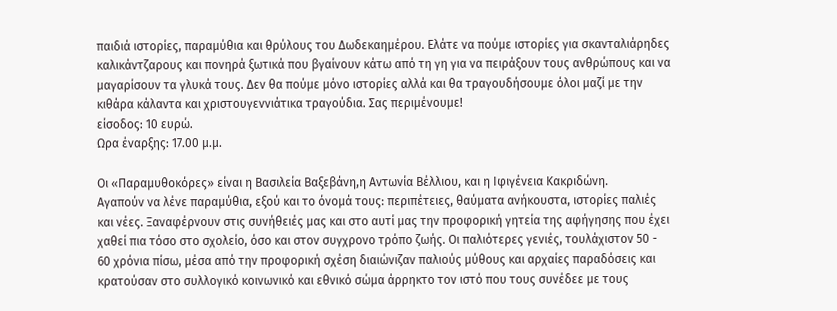παιδιά ιστορίες, παραμύθια και θρύλους του Δωδεκαημέρου. Ελάτε να πούμε ιστορίες για σκανταλιάρηδες καλικάντζαρους και πονηρά ξωτικά που βγαίνουν κάτω από τη γη για να πειράξουν τους ανθρώπους και να μαγαρίσουν τα γλυκά τους. Δεν θα πούμε μόνο ιστορίες αλλά και θα τραγουδήσουμε όλοι μαζί με την κιθάρα κάλαντα και χριστουγεννιάτικα τραγούδια. Σας περιμένουμε!
είσοδος: 10 ευρώ.
Ωρα έναρξης: 17.00 μ.μ.

Οι «Παραμυθοκόρες» είναι η Βασιλεία Βαξεβάνη,η Αντωνία Βέλλιου, και η Ιφιγένεια Κακριδώνη.
Αγαπούν να λένε παραμύθια, εξού και το όνομά τους: περιπέτειες, θαύματα ανήκουστα, ιστορίες παλιές και νέες. Ξαναφέρνουν στις συνήθειές μας και στο αυτί μας την προφορική γητεία της αφήγησης που έχει χαθεί πια τόσο στο σχολείο, όσο και στον συγχρονο τρόπο ζωής. Οι παλιότερες γενιές, τουλάχιστον 50 - 60 χρόνια πίσω, μέσα από την προφορική σχέση διαιώνιζαν παλιούς μύθους και αρχαίες παραδόσεις και κρατούσαν στο συλλογικό κοινωνικό και εθνικό σώμα άρρηκτο τον ιστό που τους συνέδεε με τους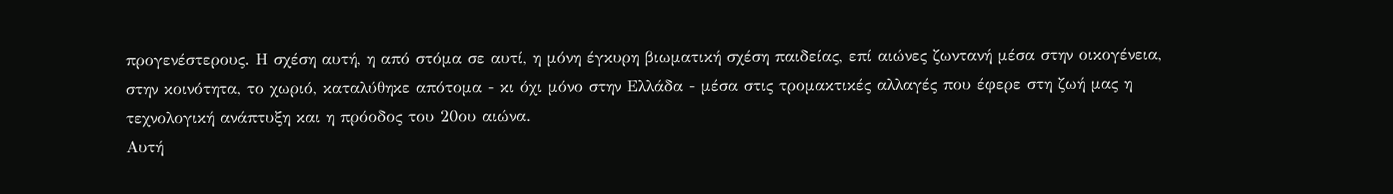προγενέστερους. Η σχέση αυτή, η από στόμα σε αυτί, η μόνη έγκυρη βιωματική σχέση παιδείας, επί αιώνες ζωντανή μέσα στην οικογένεια, στην κοινότητα, το χωριό, καταλύθηκε απότομα - κι όχι μόνο στην Ελλάδα - μέσα στις τρομακτικές αλλαγές που έφερε στη ζωή μας η τεχνολογική ανάπτυξη και η πρόοδος του 20ου αιώνα.
Αυτή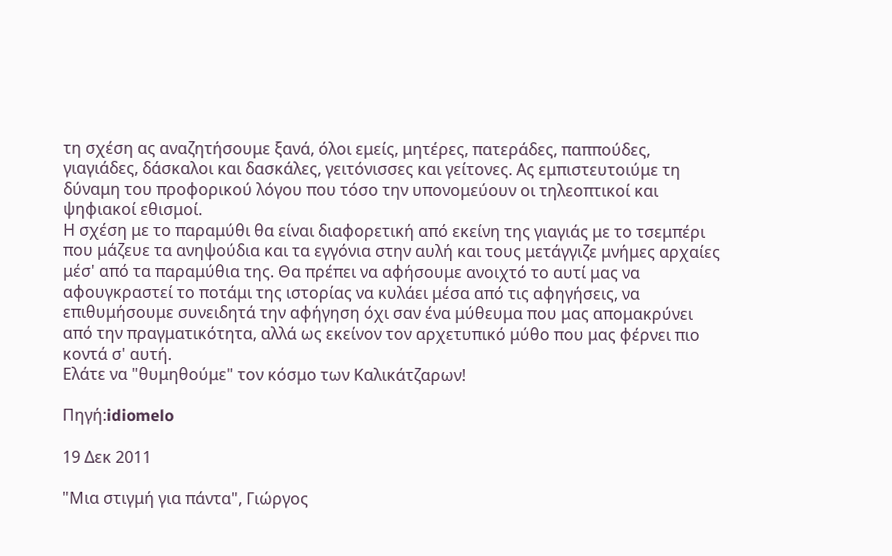τη σχέση ας αναζητήσουμε ξανά, όλοι εμείς, μητέρες, πατεράδες, παππούδες, γιαγιάδες, δάσκαλοι και δασκάλες, γειτόνισσες και γείτονες. Ας εμπιστευτοιύμε τη δύναμη του προφορικού λόγου που τόσο την υπονομεύουν οι τηλεοπτικοί και ψηφιακοί εθισμοί.
Η σχέση με το παραμύθι θα είναι διαφορετική από εκείνη της γιαγιάς με το τσεμπέρι που μάζευε τα ανηψούδια και τα εγγόνια στην αυλή και τους μετάγγιζε μνήμες αρχαίες μέσ' από τα παραμύθια της. Θα πρέπει να αφήσουμε ανοιχτό το αυτί μας να αφουγκραστεί το ποτάμι της ιστορίας να κυλάει μέσα από τις αφηγήσεις, να επιθυμήσουμε συνειδητά την αφήγηση όχι σαν ένα μύθευμα που μας απομακρύνει από την πραγματικότητα, αλλά ως εκείνον τον αρχετυπικό μύθο που μας φέρνει πιο κοντά σ' αυτή.
Ελάτε να "θυμηθούμε" τον κόσμο των Καλικάτζαρων!

Πηγή:idiomelo

19 Δεκ 2011

"Μια στιγμή για πάντα", Γιώργος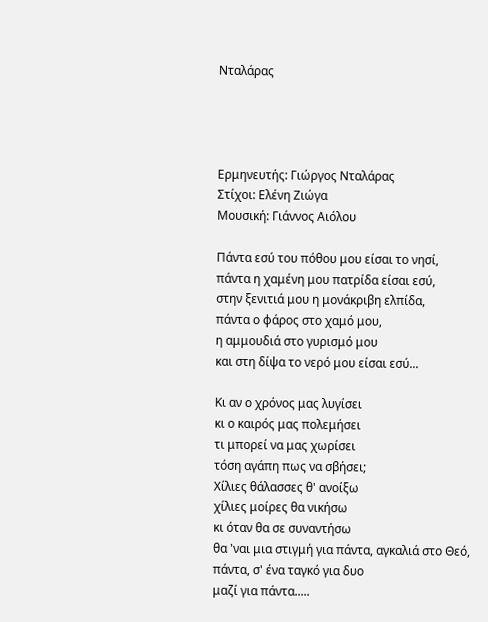Νταλάρας




Ερμηνευτής: Γιώργος Νταλάρας
Στίχοι: Ελένη Ζιώγα
Μουσική: Γιάννος Αιόλου

Πάντα εσύ του πόθου μου είσαι το νησί,
πάντα η χαμένη μου πατρίδα είσαι εσύ,
στην ξενιτιά μου η μονάκριβη ελπίδα,
πάντα ο φάρος στο χαμό μου,
η αμμουδιά στο γυρισμό μου
και στη δίψα το νερό μου είσαι εσύ...

Κι αν ο χρόνος μας λυγίσει
κι ο καιρός μας πολεμήσει
τι μπορεί να μας χωρίσει
τόση αγάπη πως να σβήσει;
Χίλιες θάλασσες θ' ανοίξω
χίλιες μοίρες θα νικήσω
κι όταν θα σε συναντήσω
θα 'ναι μια στιγμή για πάντα, αγκαλιά στο Θεό,
πάντα, σ' ένα ταγκό για δυο
μαζί για πάντα.....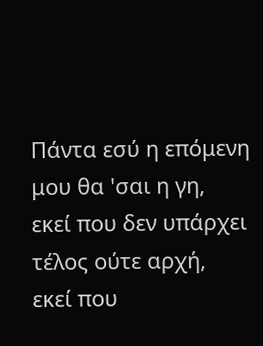Πάντα εσύ η επόμενη μου θα 'σαι η γη,
εκεί που δεν υπάρχει τέλος ούτε αρχή,
εκεί που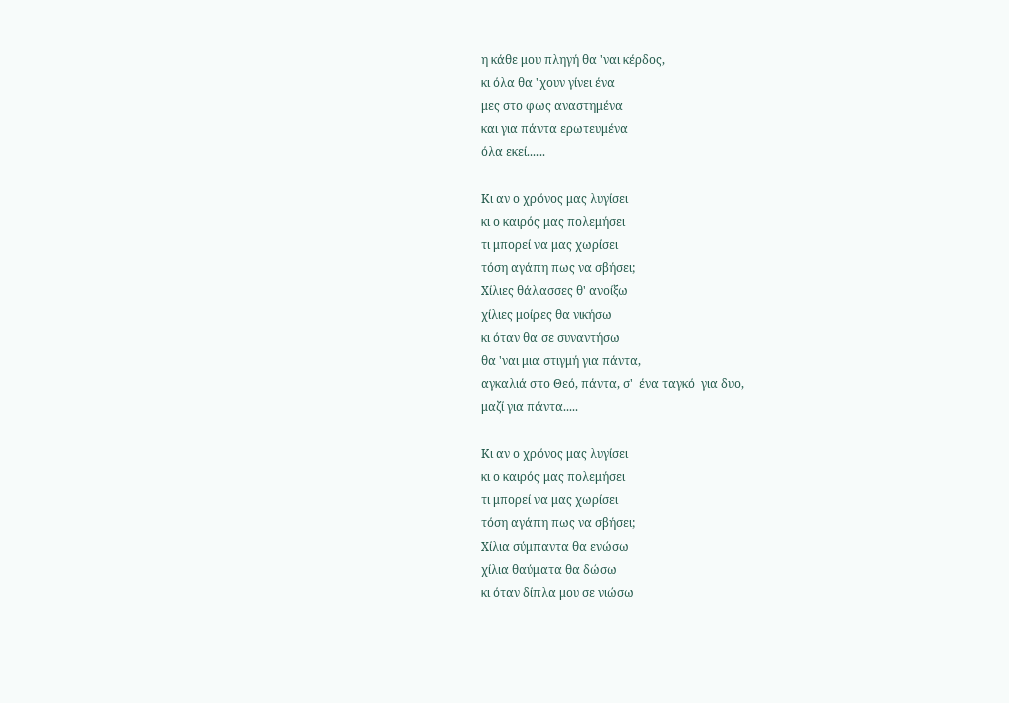η κάθε μου πληγή θα 'ναι κέρδος,
κι όλα θα 'χουν γίνει ένα
μες στο φως αναστημένα
και για πάντα ερωτευμένα
όλα εκεί......

Κι αν ο χρόνος μας λυγίσει
κι ο καιρός μας πολεμήσει
τι μπορεί να μας χωρίσει
τόση αγάπη πως να σβήσει;
Χίλιες θάλασσες θ' ανοίξω
χίλιες μοίρες θα νικήσω
κι όταν θα σε συναντήσω
θα 'ναι μια στιγμή για πάντα,
αγκαλιά στο Θεό, πάντα, σ'  ένα ταγκό  για δυο,
μαζί για πάντα.....

Κι αν ο χρόνος μας λυγίσει
κι ο καιρός μας πολεμήσει
τι μπορεί να μας χωρίσει
τόση αγάπη πως να σβήσει;
Χίλια σύμπαντα θα ενώσω
χίλια θαύματα θα δώσω
κι όταν δίπλα μου σε νιώσω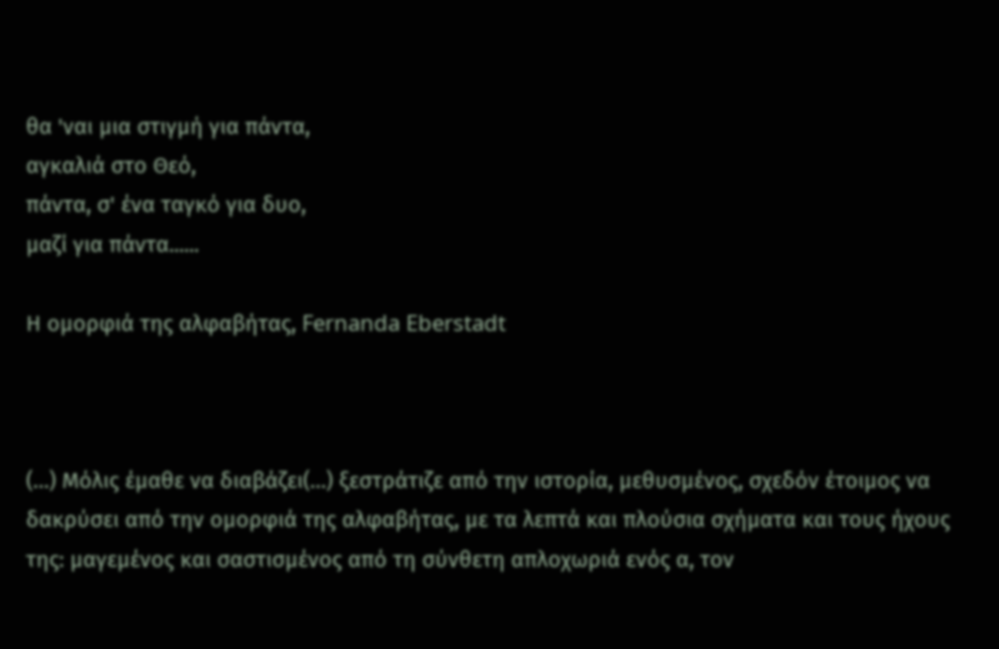θα 'ναι μια στιγμή για πάντα,
αγκαλιά στο Θεό,
πάντα, σ' ένα ταγκό για δυο,
μαζί για πάντα......

Η ομορφιά της αλφαβήτας, Fernanda Eberstadt



(…) Μόλις έμαθε να διαβάζει(…) ξεστράτιζε από την ιστορία, μεθυσμένος, σχεδόν έτοιμος να δακρύσει από την ομορφιά της αλφαβήτας, με τα λεπτά και πλούσια σχήματα και τους ήχους της: μαγεμένος και σαστισμένος από τη σύνθετη απλοχωριά ενός α, τον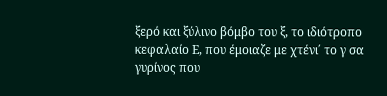ξερό και ξύλινο βόμβο του ξ, το ιδιότροπο κεφαλαίο Ε, που έμοιαζε με χτένι΄ το γ σα γυρίνος που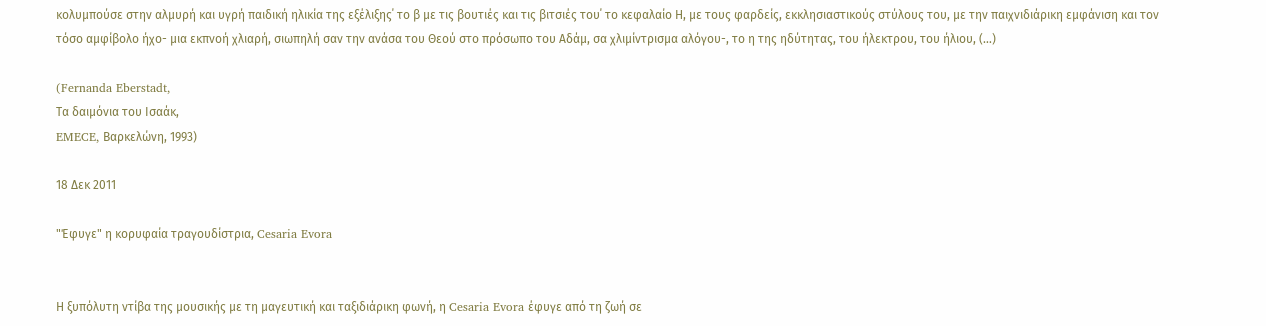κολυμπούσε στην αλμυρή και υγρή παιδική ηλικία της εξέλιξης΄ το β με τις βουτιές και τις βιτσιές του΄ το κεφαλαίο Η, με τους φαρδείς, εκκλησιαστικούς στύλους του, με την παιχνιδιάρικη εμφάνιση και τον τόσο αμφίβολο ήχο- μια εκπνοή χλιαρή, σιωπηλή σαν την ανάσα του Θεού στο πρόσωπο του Αδάμ, σα χλιμίντρισμα αλόγου-, το η της ηδύτητας, του ήλεκτρου, του ήλιου, (…)

(Fernanda Eberstadt,
Τα δαιμόνια του Ισαάκ,
EMECE, Βαρκελώνη, 1993)

18 Δεκ 2011

"Έφυγε" η κορυφαία τραγουδίστρια, Cesaria Evora


Η ξυπόλυτη ντίβα της μουσικής με τη μαγευτική και ταξιδιάρικη φωνή, η Cesaria Evora έφυγε από τη ζωή σε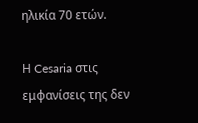ηλικία 70 ετών.

Η Cesaria στις εμφανίσεις της δεν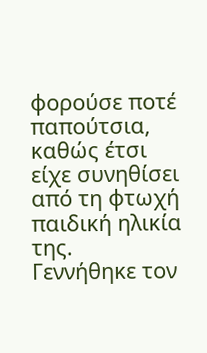φορούσε ποτέ παπούτσια, καθώς έτσι είχε συνηθίσει από τη φτωχή παιδική ηλικία της.
Γεννήθηκε τον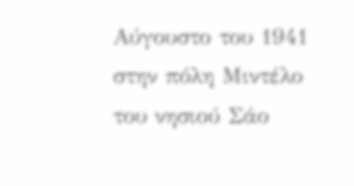Αύγουστο του 1941 στην πόλη Μιντέλο του νησιού Σάο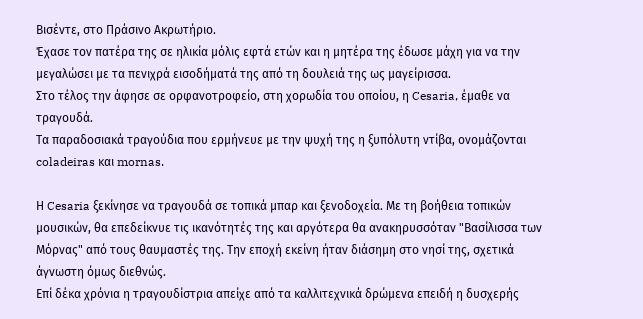Βισέντε, στο Πράσινο Ακρωτήριο.
Έχασε τον πατέρα της σε ηλικία μόλις εφτά ετών και η μητέρα της έδωσε μάχη για να την μεγαλώσει με τα πενιχρά εισοδήματά της από τη δουλειά της ως μαγείρισσα.
Στο τέλος την άφησε σε ορφανοτροφείο, στη χορωδία του οποίου, η Cesaria, έμαθε να τραγουδά.
Τα παραδοσιακά τραγούδια που ερμήνευε με την ψυχή της η ξυπόλυτη ντίβα, ονομάζονται coladeiras και mornas.

Η Cesaria ξεκίνησε να τραγουδά σε τοπικά μπαρ και ξενοδοχεία. Με τη βοήθεια τοπικών μουσικών, θα επεδείκνυε τις ικανότητές της και αργότερα θα ανακηρυσσόταν "Βασίλισσα των Μόρνας" από τους θαυμαστές της. Την εποχή εκείνη ήταν διάσημη στο νησί της, σχετικά άγνωστη όμως διεθνώς.
Επί δέκα χρόνια η τραγουδίστρια απείχε από τα καλλιτεχνικά δρώμενα επειδή η δυσχερής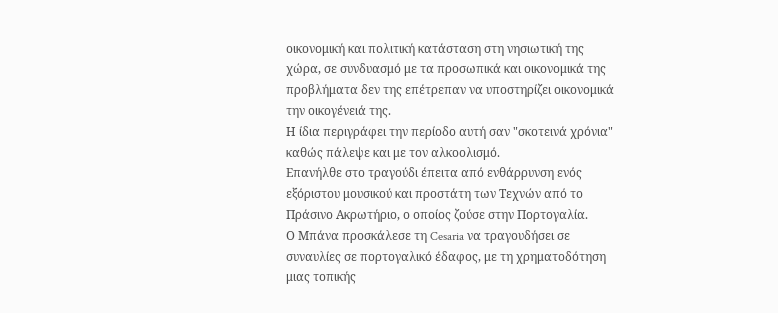οικονομική και πολιτική κατάσταση στη νησιωτική της χώρα, σε συνδυασμό με τα προσωπικά και οικονομικά της προβλήματα δεν της επέτρεπαν να υποστηρίζει οικονομικά την οικογένειά της.
Η ίδια περιγράφει την περίοδο αυτή σαν "σκοτεινά χρόνια" καθώς πάλεψε και με τον αλκοολισμό.
Επανήλθε στο τραγούδι έπειτα από ενθάρρυνση ενός εξόριστου μουσικού και προστάτη των Τεχνών από το Πράσινο Ακρωτήριο, ο οποίος ζούσε στην Πορτογαλία.
Ο Μπάνα προσκάλεσε τη Cesaria να τραγουδήσει σε συναυλίες σε πορτογαλικό έδαφος, με τη χρηματοδότηση μιας τοπικής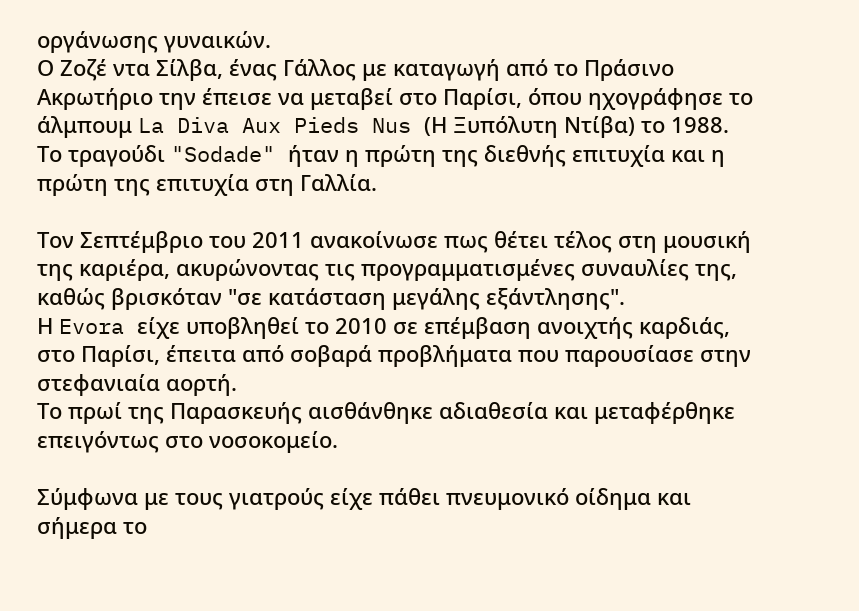οργάνωσης γυναικών.
Ο Ζοζέ ντα Σίλβα, ένας Γάλλος με καταγωγή από το Πράσινο Ακρωτήριο την έπεισε να μεταβεί στο Παρίσι, όπου ηχογράφησε το άλμπουμ La Diva Aux Pieds Nus (Η Ξυπόλυτη Ντίβα) το 1988.
Το τραγούδι "Sodade" ήταν η πρώτη της διεθνής επιτυχία και η πρώτη της επιτυχία στη Γαλλία.

Τον Σεπτέμβριο του 2011 ανακοίνωσε πως θέτει τέλος στη μουσική της καριέρα, ακυρώνοντας τις προγραμματισμένες συναυλίες της, καθώς βρισκόταν "σε κατάσταση μεγάλης εξάντλησης".
Η Evora είχε υποβληθεί το 2010 σε επέμβαση ανοιχτής καρδιάς, στο Παρίσι, έπειτα από σοβαρά προβλήματα που παρουσίασε στην στεφανιαία αορτή.
Tο πρωί της Παρασκευής αισθάνθηκε αδιαθεσία και μεταφέρθηκε επειγόντως στο νοσοκομείο.

Σύμφωνα με τους γιατρούς είχε πάθει πνευμονικό οίδημα και σήμερα το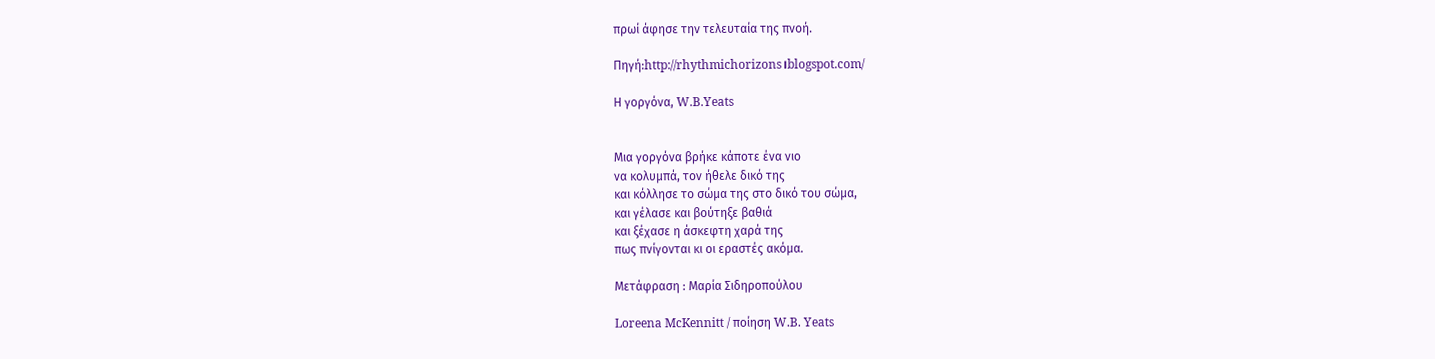πρωί άφησε την τελευταία της πνοή.

Πηγή:http://rhythmichorizons।blogspot.com/

Η γοργόνα, W.B.Yeats


Μια γοργόνα βρήκε κάποτε ένα νιο
να κολυμπά, τον ήθελε δικό της
και κόλλησε το σώμα της στο δικό του σώμα,
και γέλασε και βούτηξε βαθιά
και ξέχασε η άσκεφτη χαρά της
πως πνίγονται κι οι εραστές ακόμα.

Μετάφραση : Μαρία Σιδηροπούλου

Loreena McKennitt / ποίηση W.B. Yeats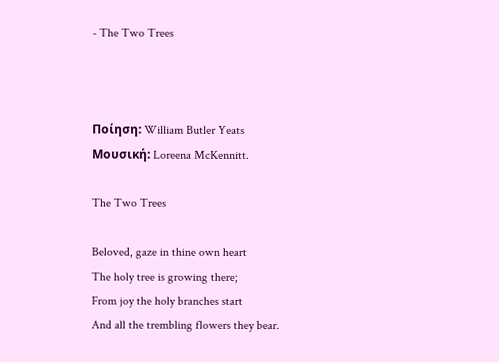- The Two Trees



Ποίηση: William Butler Yeats
Μουσική: Loreena McKennitt.

The Two Trees

Beloved, gaze in thine own heart
The holy tree is growing there;
From joy the holy branches start
And all the trembling flowers they bear.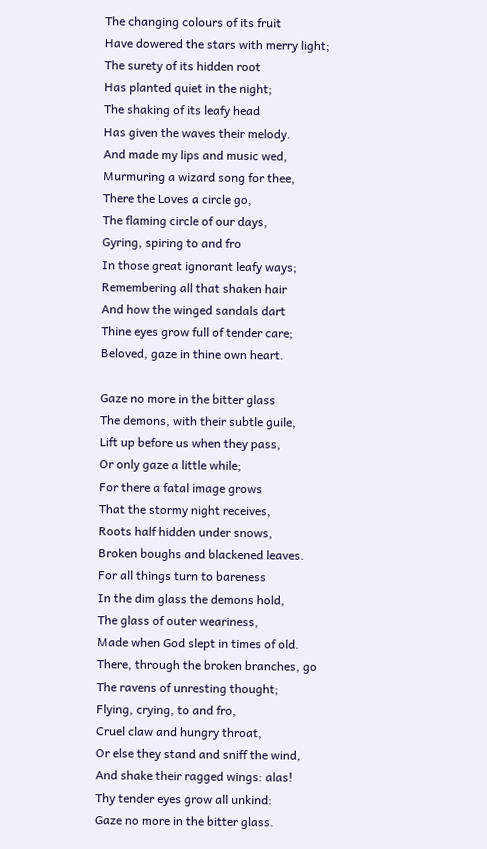The changing colours of its fruit
Have dowered the stars with merry light;
The surety of its hidden root
Has planted quiet in the night;
The shaking of its leafy head
Has given the waves their melody.
And made my lips and music wed,
Murmuring a wizard song for thee,
There the Loves a circle go,
The flaming circle of our days,
Gyring, spiring to and fro
In those great ignorant leafy ways;
Remembering all that shaken hair
And how the winged sandals dart
Thine eyes grow full of tender care;
Beloved, gaze in thine own heart.

Gaze no more in the bitter glass
The demons, with their subtle guile,
Lift up before us when they pass,
Or only gaze a little while;
For there a fatal image grows
That the stormy night receives,
Roots half hidden under snows,
Broken boughs and blackened leaves.
For all things turn to bareness
In the dim glass the demons hold,
The glass of outer weariness,
Made when God slept in times of old.
There, through the broken branches, go
The ravens of unresting thought;
Flying, crying, to and fro,
Cruel claw and hungry throat,
Or else they stand and sniff the wind,
And shake their ragged wings: alas!
Thy tender eyes grow all unkind:
Gaze no more in the bitter glass.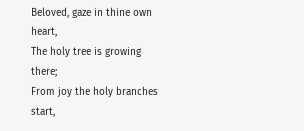Beloved, gaze in thine own heart,
The holy tree is growing there;
From joy the holy branches start,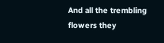And all the trembling flowers they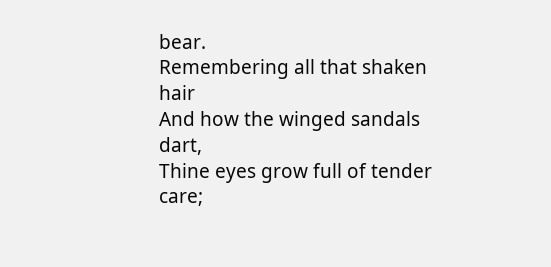bear.
Remembering all that shaken hair
And how the winged sandals dart,
Thine eyes grow full of tender care;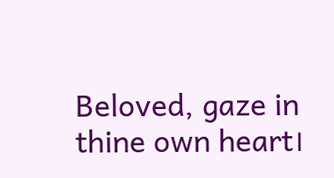Beloved, gaze in thine own heart।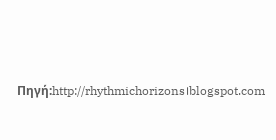Πηγή:http://rhythmichorizons।blogspot.com